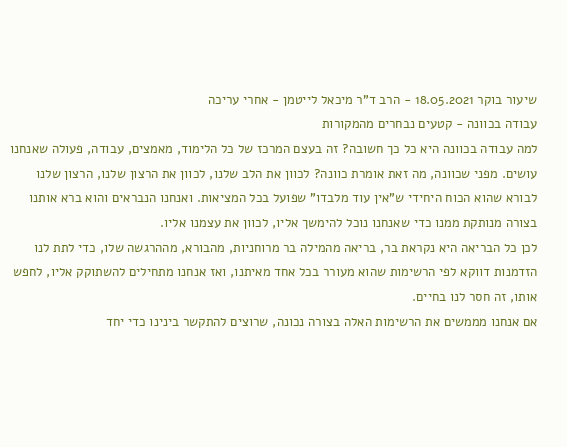שיעור בוקר 18.05.2021 - הרב ד"ר מיכאל לייטמן - אחרי עריכה
עבודה בכוונה - קטעים נבחרים מהמקורות
למה עבודה בכוונה היא כל כך חשובה? זה בעצם המרכז של כל הלימוד, מאמצים, עבודה, פעולה שאנחנו עושים. מפני שכוונה, מה זאת אומרת כוונה? לכוון את הלב שלנו, לכוון את הרצון שלנו, הרצון שלנו לבורא שהוא הכוח היחידי ש"אין עוד מלבדו" שפועל בכל המציאות. ואנחנו הנבראים והוא ברא אותנו בצורה מנותקת ממנו כדי שאנחנו נוכל להימשך אליו, לכוון את עצמנו אליו.
לכן כל הבריאה היא נקראת בר, בריאה מהמילה בר מרוחניות, מהבורא, מההרגשה שלו, כדי לתת לנו הזדמנות דווקא לפי הרשימות שהוא מעורר בכל אחד מאיתנו, ואז אנחנו מתחילים להשתוקק אליו, לחפש אותו, זה חסר לנו בחיים.
אם אנחנו מממשים את הרשימות האלה בצורה נכונה, שרוצים להתקשר בינינו כדי יחד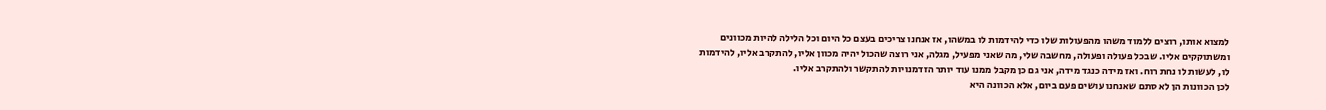למצוא אותו, רוצים ללמוד משהו מהפעולות שלו כדי להידמות לו במשהו, אז אנחנו צריכים בעצם כל היום וכל הלילה להיות מכוונים ומשתוקקים אליו. שבכל פעולה ופעולה, מחשבה שלי, מה שאני מפעיל, מגלה, אני רוצה שהכול יהיה מכוון אליו, להתקרב אליו, להידמות לו, לעשות לו נחת רוח. ואז מידה כנגד מידה, אני גם כן מקבל ממנו עוד יותר הזדמנויות להתקשר ולהתקרב אליו.
לכן הכוונות הן לא סתם שאנחנו עושים פעם ביום, אלא הכוונה היא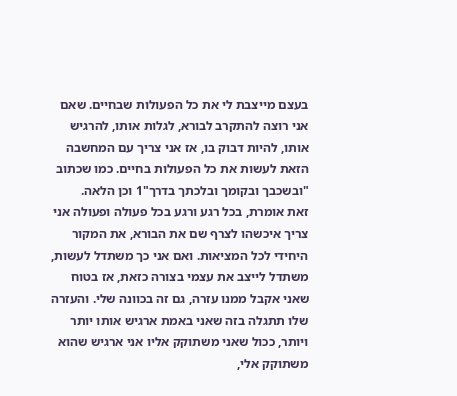בעצם מייצבת לי את כל הפעולות שבחיים. שאם אני רוצה להתקרב לבורא, לגלות אותו, להרגיש אותו, להיות דבוק בו, אז אני צריך עם המחשבה הזאת לעשות את כל הפעולות בחיים. כמו שכתוב "ובשכבך ובקומך ובלכתך בדרך"1 וכן הלאה.
זאת אומרת, בכל רגע ורגע בכל פעולה ופעולה אני צריך איכשהו לצרף שם את הבורא, את המקור היחידי לכל המציאות. ואם אני כך משתדל לעשות, משתדל לייצב את עצמי בצורה כזאת, אז בטוח שאני אקבל ממנו עזרה, גם זה בכוונה שלי. והעזרה שלו תתגלה בזה שאני באמת ארגיש אותו יותר ויותר, ככול שאני משתוקק אליו אני ארגיש שהוא משתוקק אלי,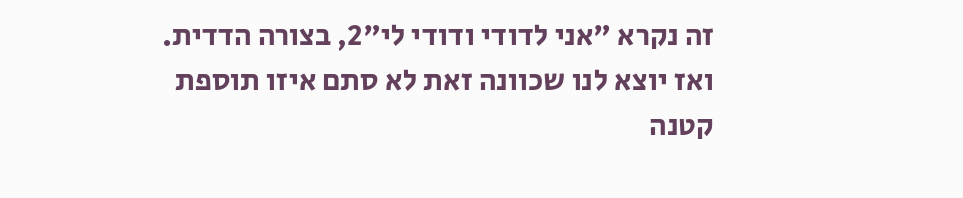זה נקרא "אני לדודי ודודי לי"2, בצורה הדדית.
ואז יוצא לנו שכוונה זאת לא סתם איזו תוספת קטנה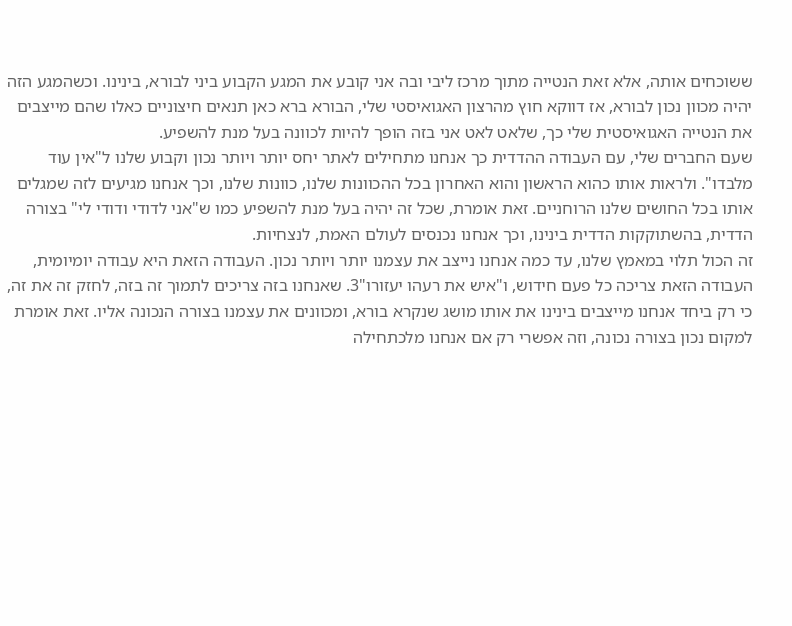ששוכחים אותה, אלא זאת הנטייה מתוך מרכז ליבי ובה אני קובע את המגע הקבוע ביני לבורא, בינינו. וכשהמגע הזה יהיה מכוון נכון לבורא, אז דווקא חוץ מהרצון האגואיסטי שלי, הבורא ברא כאן תנאים חיצוניים כאלו שהם מייצבים את הנטייה האגואיסטית שלי כך, שלאט לאט אני בזה הופך להיות לכוונה בעל מנת להשפיע.
שעם החברים שלי, עם העבודה ההדדית כך אנחנו מתחילים לאתר יחס יותר ויותר נכון וקבוע שלנו ל"אין עוד מלבדו". ולראות אותו כהוא הראשון והוא האחרון בכל ההכוונות שלנו, כוונות שלנו, וכך אנחנו מגיעים לזה שמגלים אותו בכל החושים שלנו הרוחניים. זאת אומרת, שכל זה יהיה בעל מנת להשפיע כמו ש"אני לדודי ודודי לי" בצורה הדדית, בהשתוקקות הדדית בינינו, וכך אנחנו נכנסים לעולם האמת, לנצחיות.
זה הכול תלוי במאמץ שלנו, עד כמה אנחנו נייצב את עצמנו יותר ויותר נכון. העבודה הזאת היא עבודה יומיומית, העבודה הזאת צריכה כל פעם חידוש, ו"איש את רעהו יעזורו"3. שאנחנו בזה צריכים לתמוך זה בזה, לחזק זה את זה, כי רק ביחד אנחנו מייצבים בינינו את אותו מושג שנקרא בורא, ומכוונים את עצמנו בצורה הנכונה אליו. זאת אומרת למקום נכון בצורה נכונה, וזה אפשרי רק אם אנחנו מלכתחילה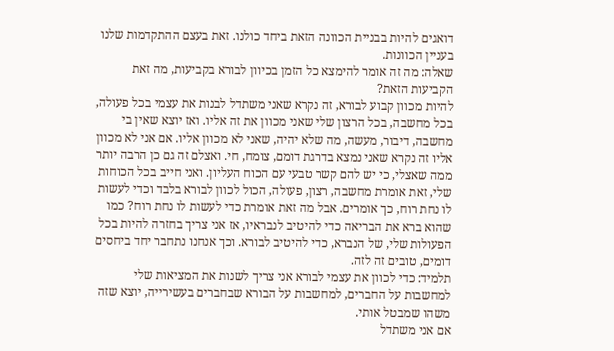דואגים להיות בבניית הכוונה הזאת ביחד כולנו. זאת בעצם ההתקדמות שלנו בעניין הכוונות.
שאלה: מה זה אומר להימצא כל הזמן בכיוון לבורא בקביעות, מה זאת הקביעות הזאת?
להיות מכוון קבוע לבורא, זה נקרא שאני משתדל לבנות את עצמי בכל פעולה, בכל מחשבה, בכל הרצון שלי שאני מכוון את זה אליו. ואז יוצא שאין בי מחשבה, דיבור, מעשה, מה שלא יהיה, שאני לא מכוון אליו. אם אני לא מכוון אליו זה נקרא שאני נמצא בדרגת דומם, צומח, חי. ואצלם זה גם כן הרבה יותר ממה שאצלי, כי יש להם קשר טבעי עם הכוח העליון. ואני חייב בכל הכוחות שלי, זאת אומרת מחשבה, רצון, פעולה, הכול לכוון לבורא בלבד וכדי לעשות לו נחת רוח, כך אומרים. אבל מה זאת אומרת כדי לעשות לו נחת רוח? כמו שהוא ברא את הבריאה כדי להיטיב לנבראיו, אז אני צריך בחזרה להיות בכל הפעולות שלי, של הנברא, כדי להיטיב לבורא. וכך אנחנו נתחבר יחד ביחסים דומים, טובים זה לזה.
תלמיד: כדי לכוון את עצמי לבורא אני צריך לשנות את המציאות שלי למחשבות על החברים, למחשבות על הבורא שבחברים בעשירייה, יוצא שזה משהו שמבטל אותי.
אם אני משתדל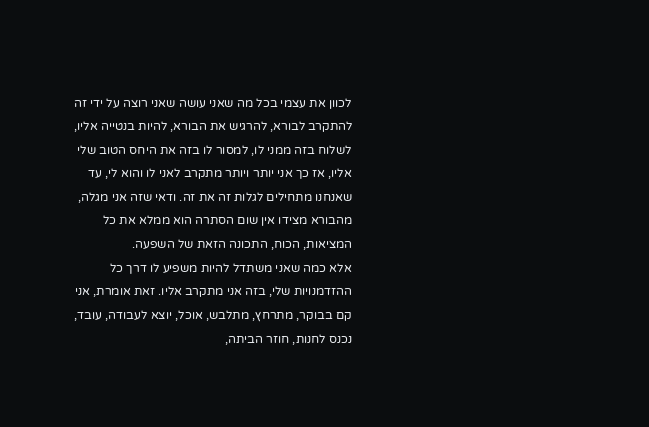לכוון את עצמי בכל מה שאני עושה שאני רוצה על ידי זה להתקרב לבורא, להרגיש את הבורא, להיות בנטייה אליו, לשלוח בזה ממני לו, למסור לו בזה את היחס הטוב שלי אליו, אז כך אני יותר ויותר מתקרב לאני לו והוא לי, עד שאנחנו מתחילים לגלות זה את זה. ודאי שזה אני מגלה, מהבורא מצידו אין שום הסתרה הוא ממלא את כל המציאות, הכוח, התכונה הזאת של השפעה.
אלא כמה שאני משתדל להיות משפיע לו דרך כל ההזדמנויות שלי, בזה אני מתקרב אליו. זאת אומרת, אני קם בבוקר, מתרחץ, מתלבש, אוכל, יוצא לעבודה, עובד, נכנס לחנות, חוזר הביתה,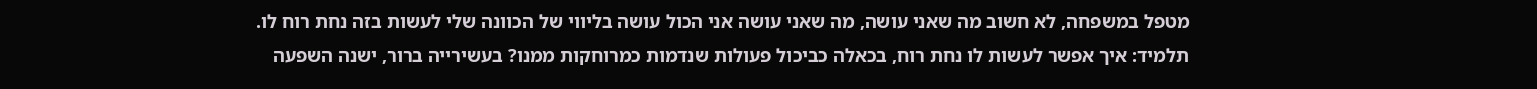מטפל במשפחה, לא חשוב מה שאני עושה, מה שאני עושה אני הכול עושה בליווי של הכוונה שלי לעשות בזה נחת רוח לו.
תלמיד: איך אפשר לעשות לו נחת רוח, בכאלה כביכול פעולות שנדמות כמרוחקות ממנו? בעשירייה ברור, ישנה השפעה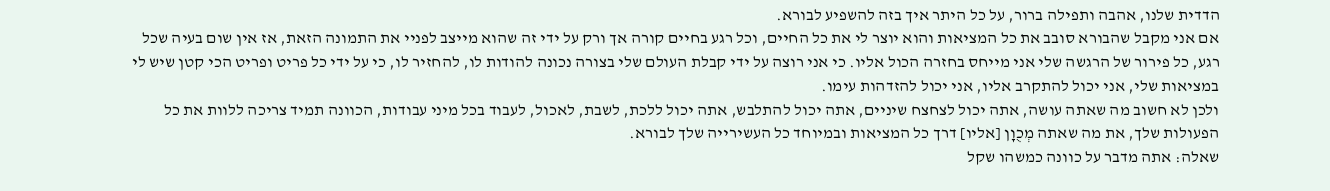הדדית שלנו, אהבה ותפילה ברור, על כל היתר איך בזה להשפיע לבורא.
אם אני מקבל שהבורא סובב את כל המציאות והוא יוצר לי את כל החיים, וכל רגע בחיים קורה אך ורק על ידי זה שהוא מייצב לפניי את התמונה הזאת, אז אין שום בעיה שכל רגע, כל פירור של הרגשה שלי אני מייחס בחזרה הכול אליו. כי אני רוצה על ידי קבלת העולם שלי בצורה נכונה להודות לו, להחזיר לו, כי על ידי כל פריט ופריט הכי קטן שיש לי במציאות שלי, אני יכול להתקרב אליו, אני יכול להזדהות עימו.
ולכן לא חשוב מה שאתה עושה, אתה יכול לצחצח שיניים, אתה יכול להתלבש, אתה יכול ללכת, לשבת, לאכול, לעבוד בכל מיני עבודות, הכוונה תמיד צריכה ללוות את כל הפעולות שלך, את מה שאתה מְכֻוָן [אליו] דרך כל המציאות ובמיוחד כל העשירייה שלך לבורא.
שאלה: אתה מדבר על כוונה כמשהו שקל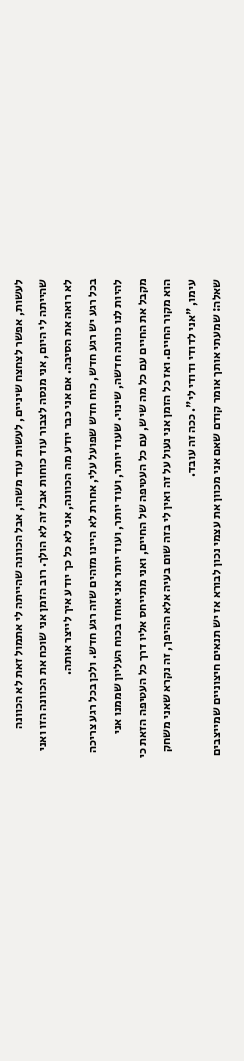לעשות, אפשר לצחצח שיניים, לעשות עוד משהו, אבל הכוונה שהייתה לי אתמול זאת לא הכוונה שהייתה לי היום, אני מנסה לצבור עוד כוחות אבל זה לא הולך. רוב הזמן אני שוכח את הכוונה הזו ואני לא רואה את הסיבה. אם אני כבר יודע מה הכוונה, אני לא כל כך יודע איך לייצר אותה.
בכל רגע יש רגע חדש, כוח חדש שפועל עלי, אחרת לא היינו מזהים שזה רגע חדש. ולכן בכל רגע צריכה להיות לנו כוונה חדשה, שינוי. שעוד יותר, ועוד יותר, ועוד יותר אני אוחז בכוח העליון שממנו אני מקבל את החיים עם כל מה שיש, עם כל העטיפה של החיים, ואני מתייחס אליו דרך כל העטיפה הזאת כי הוא מקור החיים. ואז כל הזמן אני נעול על זה ואין לי בזה שום בעיה אלא ההיפך, זה נקרא שאני משחק עימו, "אני לדודי ודודי לי". ככה זה עובד.
שאלה: שמעתי אותך אומר קודם שאם אני מכוון את עצמי נכון לבורא אז יש תנאים חיצוניים שמייצבים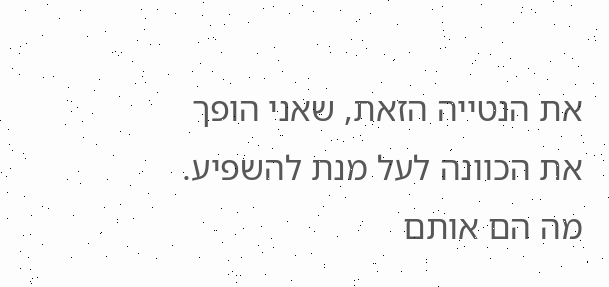את הנטייה הזאת, שאני הופך את הכוונה לעל מנת להשפיע. מה הם אותם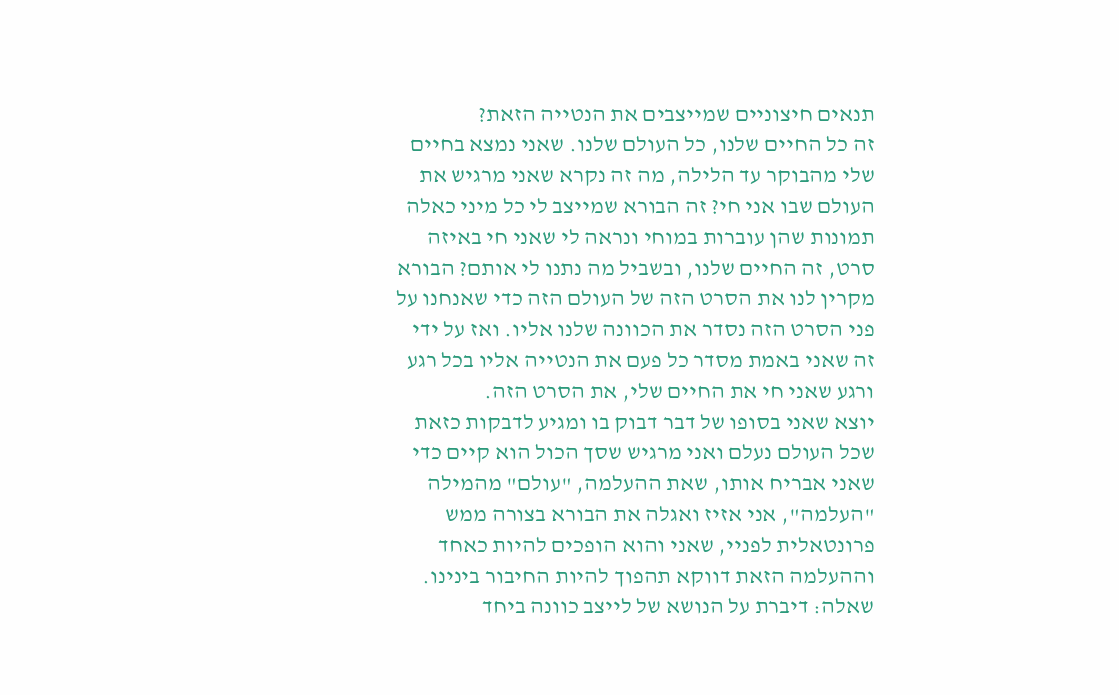תנאים חיצוניים שמייצבים את הנטייה הזאת?
זה כל החיים שלנו, כל העולם שלנו. שאני נמצא בחיים שלי מהבוקר עד הלילה, מה זה נקרא שאני מרגיש את העולם שבו אני חי? זה הבורא שמייצב לי כל מיני כאלה תמונות שהן עוברות במוחי ונראה לי שאני חי באיזה סרט, זה החיים שלנו, ובשביל מה נתנו לי אותם? הבורא מקרין לנו את הסרט הזה של העולם הזה כדי שאנחנו על פני הסרט הזה נסדר את הכוונה שלנו אליו. ואז על ידי זה שאני באמת מסדר כל פעם את הנטייה אליו בכל רגע ורגע שאני חי את החיים שלי, את הסרט הזה.
יוצא שאני בסופו של דבר דבוק בו ומגיע לדבקות כזאת שכל העולם נעלם ואני מרגיש שסך הכול הוא קיים כדי שאני אבריח אותו, שאת ההעלמה, "עולם" מהמילה "העלמה", אני אזיז ואגלה את הבורא בצורה ממש פרונטאלית לפניי, שאני והוא הופכים להיות כאחד וההעלמה הזאת דווקא תהפוך להיות החיבור בינינו.
שאלה: דיברת על הנושא של לייצב כוונה ביחד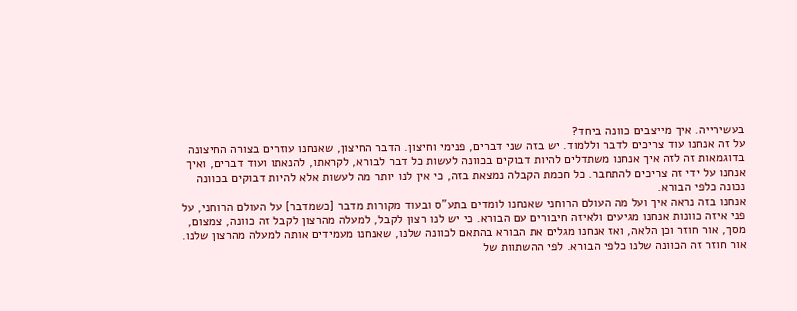בעשירייה. איך מייצבים כוונה ביחד?
על זה אנחנו עוד צריכים לדבר וללמוד. יש בזה שני דברים, פנימי וחיצון. הדבר החיצון, שאנחנו עוזרים בצורה החיצונה בדוגמאות זה לזה איך אנחנו משתדלים להיות דבוקים בכוונה לעשות כל דבר לבורא, לקראתו, להנאתו ועוד דברים, ואיך אנחנו על ידי זה צריכים להתחבר. כל חכמת הקבלה נמצאת בזה, כי אין לנו יותר מה לעשות אלא להיות דבוקים בכוונה נכונה כלפי הבורא.
אנחנו בזה נראה איך ועל מה העולם הרוחני שאנחנו לומדים בתע"ס ובעוד מקורות מדבר [כשמדבר] על העולם הרוחני, על פני איזה כוונות אנחנו מגיעים ולאיזה חיבורים עם הבורא. כי יש לנו רצון לקבל, למעלה מהרצון לקבל זה כוונה, צמצום, מסך, אור חוזר וכן הלאה, ואז אנחנו מגלים את הבורא בהתאם לכוונה שלנו, שאנחנו מעמידים אותה למעלה מהרצון שלנו.
אור חוזר זה הכוונה שלנו כלפי הבורא. לפי ההשתוות של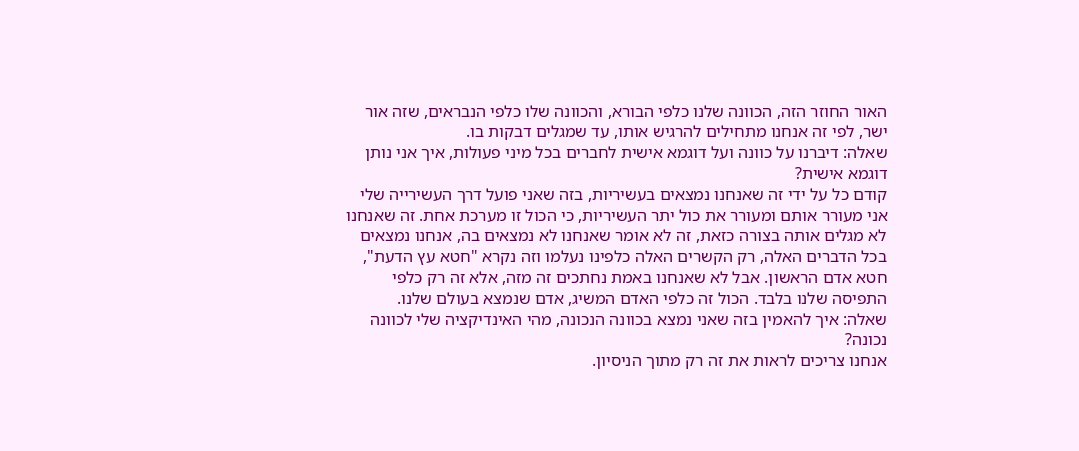האור החוזר הזה, הכוונה שלנו כלפי הבורא, והכוונה שלו כלפי הנבראים, שזה אור ישר, לפי זה אנחנו מתחילים להרגיש אותו, עד שמגלים דבקות בו.
שאלה: דיברנו על כוונה ועל דוגמא אישית לחברים בכל מיני פעולות, איך אני נותן דוגמא אישית?
קודם כל על ידי זה שאנחנו נמצאים בעשיריות, בזה שאני פועל דרך העשירייה שלי אני מעורר אותם ומעורר את כול יתר העשיריות, כי הכול זו מערכת אחת. זה שאנחנו לא מגלים אותה בצורה כזאת, זה לא אומר שאנחנו לא נמצאים בה, אנחנו נמצאים בכל הדברים האלה, רק הקשרים האלה כלפינו נעלמו וזה נקרא "חטא עץ הדעת", חטא אדם הראשון. אבל לא שאנחנו באמת נחתכים זה מזה, אלא זה רק כלפי התפיסה שלנו בלבד. הכול זה כלפי האדם המשיג, אדם שנמצא בעולם שלנו.
שאלה: איך להאמין בזה שאני נמצא בכוונה הנכונה, מהי האינדיקציה שלי לכוונה נכונה?
אנחנו צריכים לראות את זה רק מתוך הניסיון.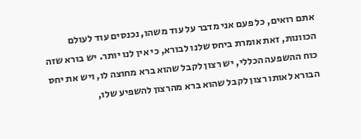אתם רואים, כל פעם אני מדבר על עוד משהו, נכנסים עוד לעולם הכוונות, זאת אומרת ביחס שלנו לבורא, כי אין לנו יותר. יש בורא שזה כוח ההשפעה הכללי, יש רצון לקבל שהוא ברא מחוצה לו, ויש את יחס הבורא לאותו רצון לקבל שהוא ברא מהרצון להשפיע שלו,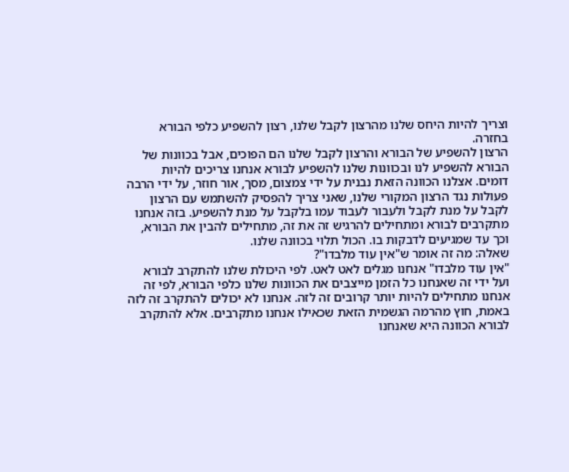וצריך להיות היחס שלנו מהרצון לקבל שלנו, רצון להשפיע כלפי הבורא בחזרה.
הרצון להשפיע של הבורא והרצון לקבל שלנו הם הפוכים, אבל בכוונות של הבורא להשפיע לנו ובכוונות שלנו להשפיע לבורא אנחנו צריכים להיות דומים. אצלנו הכוונה הזאת נבנית על ידי צמצום, מסך, אור חוזר, על ידי הרבה פעולות נגד הרצון המקורי שלנו, שאני צריך להפסיק להשתמש עם הרצון לקבל על מנת לקבל ולעבור לעבוד עמו בלקבל על מנת להשפיע. בזה אנחנו מתקרבים לבורא ומתחילים להרגיש זה את זה, מתחילים להבין את הבורא, וכך עד שמגיעים לדבקות בו. הכול תלוי בכוונה שלנו.
שאלה: מה זה אומר ש"אין עוד מלבדו"?
"אין עוד מלבדו" אנחנו מגלים לאט לאט. לפי היכולת שלנו להתקרב לבורא ועל ידי זה שאנחנו כל הזמן מייצבים את הכוונות שלנו כלפי הבורא, לפי זה אנחנו מתחילים להיות יותר קרובים זה לזה. אנחנו לא יכולים להתקרב זה לזה באמת, חוץ מהרמה הגשמית הזאת שכאילו אנחנו מתקרבים. אלא להתקרב לבורא הכוונה היא שאנחנו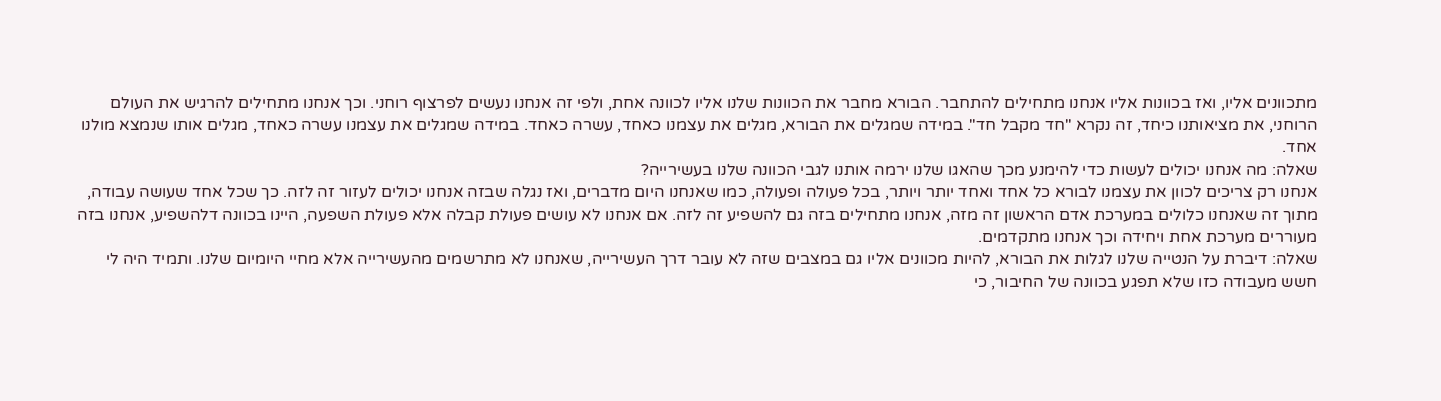מתכוונים אליו, ואז בכוונות אליו אנחנו מתחילים להתחבר. הבורא מחבר את הכוונות שלנו אליו לכוונה אחת, ולפי זה אנחנו נעשים לפרצוף רוחני. וכך אנחנו מתחילים להרגיש את העולם הרוחני, את מציאותנו כיחד, זה נקרא "חד מקבל חד". במידה שמגלים את הבורא, מגלים את עצמנו כאחד, עשרה כאחד. במידה שמגלים את עצמנו עשרה כאחד, מגלים אותו שנמצא מולנו אחד.
שאלה: מה אנחנו יכולים לעשות כדי להימנע מכך שהאגו שלנו ירמה אותנו לגבי הכוונה שלנו בעשירייה?
אנחנו רק צריכים לכוון את עצמנו לבורא כל אחד ואחד יותר ויותר, בכל פעולה ופעולה, כמו שאנחנו היום מדברים, ואז נגלה שבזה אנחנו יכולים לעזור זה לזה. כך שכל אחד שעושה עבודה, מתוך זה שאנחנו כלולים במערכת אדם הראשון זה מזה, אנחנו מתחילים בזה גם להשפיע זה לזה. אם אנחנו לא עושים פעולת קבלה אלא פעולת השפעה, היינו בכוונה דלהשפיע, אנחנו בזה מעוררים מערכת אחת ויחידה וכך אנחנו מתקדמים.
שאלה: דיברת על הנטייה שלנו לגלות את הבורא, להיות מכוונים אליו גם במצבים שזה לא עובר דרך העשירייה, שאנחנו לא מתרשמים מהעשירייה אלא מחיי היומיום שלנו. ותמיד היה לי חשש מעבודה כזו שלא תפגע בכוונה של החיבור, כי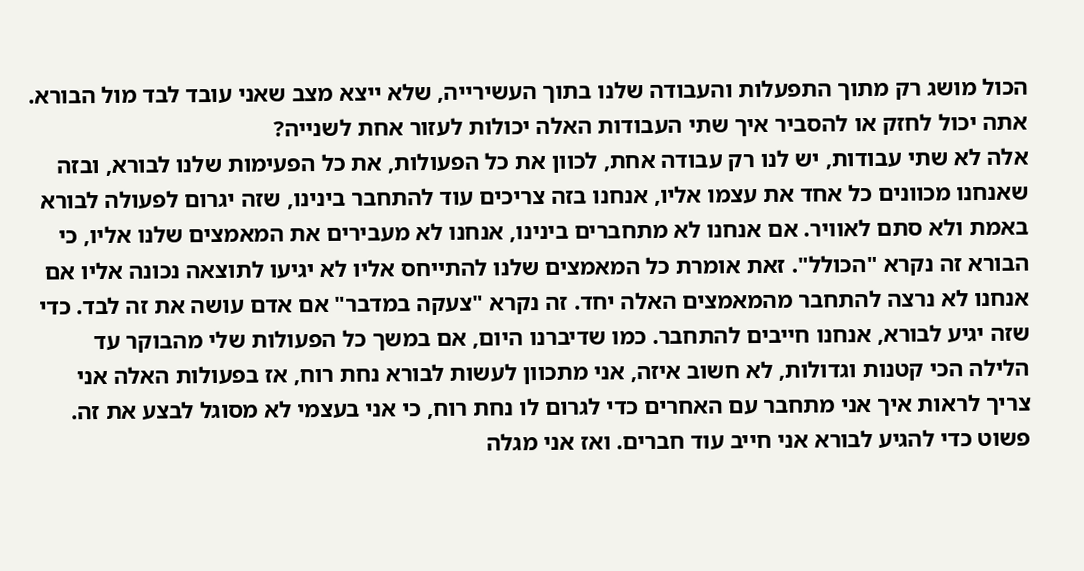הכול מושג רק מתוך התפעלות והעבודה שלנו בתוך העשירייה, שלא ייצא מצב שאני עובד לבד מול הבורא. אתה יכול לחזק או להסביר איך שתי העבודות האלה יכולות לעזור אחת לשנייה?
אלה לא שתי עבודות, יש לנו רק עבודה אחת, לכוון את כל הפעולות, את כל הפעימות שלנו לבורא, ובזה שאנחנו מכוונים כל אחד את עצמו אליו, אנחנו בזה צריכים עוד להתחבר בינינו, שזה יגרום לפעולה לבורא באמת ולא סתם לאוויר. אם אנחנו לא מתחברים בינינו, אנחנו לא מעבירים את המאמצים שלנו אליו, כי הבורא זה נקרא "הכולל". זאת אומרת כל המאמצים שלנו להתייחס אליו לא יגיעו לתוצאה נכונה אליו אם אנחנו לא נרצה להתחבר מהמאמצים האלה יחד. זה נקרא "צעקה במדבר" אם אדם עושה את זה לבד. כדי שזה יגיע לבורא, אנחנו חייבים להתחבר. כמו שדיברנו היום, אם במשך כל הפעולות שלי מהבוקר עד הלילה הכי קטנות וגדולות, לא חשוב איזה, אני מתכוון לעשות לבורא נחת רוח, אז בפעולות האלה אני צריך לראות איך אני מתחבר עם האחרים כדי לגרום לו נחת רוח, כי אני בעצמי לא מסוגל לבצע את זה. פשוט כדי להגיע לבורא אני חייב עוד חברים. ואז אני מגלה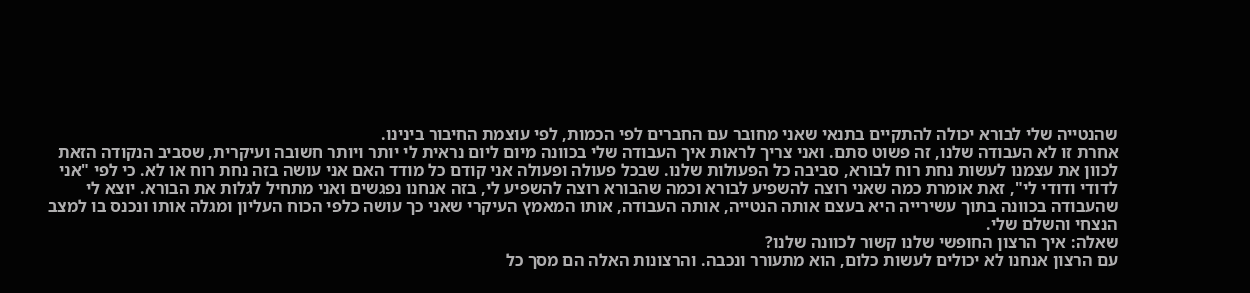שהנטייה שלי לבורא יכולה להתקיים בתנאי שאני מחובר עם החברים לפי הכמות, לפי עוצמת החיבור בינינו.
אחרת זו לא העבודה שלנו, זה פשוט סתם. ואני צריך לראות איך העבודה שלי בכוונה מיום ליום נראית לי יותר ויותר חשובה ועיקרית, שסביב הנקודה הזאת לכוון את עצמנו לעשות נחת רוח לבורא, סביבה כל הפעולות שלנו. שבכל פעולה ופעולה אני קודם כל מודד האם אני עושה בזה נחת רוח או לא. כי לפי "אני לדודי ודודי לי", זאת אומרת כמה שאני רוצה להשפיע לבורא וכמה שהבורא רוצה להשפיע לי, בזה אנחנו נפגשים ואני מתחיל לגלות את הבורא. יוצא לי שהעבודה בכוונה בתוך עשירייה היא בעצם אותה הנטייה, אותה העבודה, אותו המאמץ העיקרי שאני כך עושה כלפי הכוח העליון ומגלה אותו ונכנס בו למצב הנצחי והשלם שלי.
שאלה: איך הרצון החופשי שלנו קשור לכוונה שלנו?
עם הרצון אנחנו לא יכולים לעשות כלום, הוא מתעורר ונכבה. והרצונות האלה הם מסך כל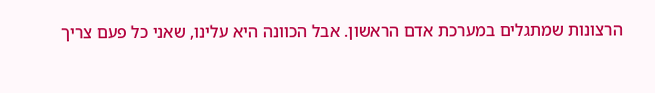הרצונות שמתגלים במערכת אדם הראשון. אבל הכוונה היא עלינו, שאני כל פעם צריך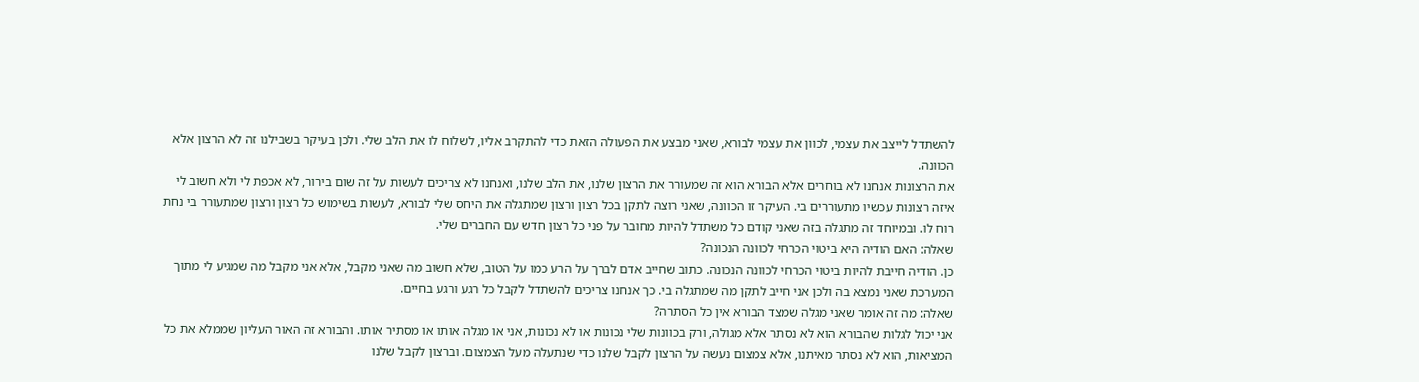להשתדל לייצב את עצמי, לכוון את עצמי לבורא, שאני מבצע את הפעולה הזאת כדי להתקרב אליו, לשלוח לו את הלב שלי. ולכן בעיקר בשבילנו זה לא הרצון אלא הכוונה.
את הרצונות אנחנו לא בוחרים אלא הבורא הוא זה שמעורר את הרצון שלנו, את הלב שלנו, ואנחנו לא צריכים לעשות על זה שום בירור, לא אכפת לי ולא חשוב לי איזה רצונות עכשיו מתעוררים בי. העיקר זו הכוונה, שאני רוצה לתקן בכל רצון ורצון שמתגלה את היחס שלי לבורא, לעשות בשימוש כל רצון ורצון שמתעורר בי נחת רוח לו. ובמיוחד זה מתגלה בזה שאני קודם כל משתדל להיות מחובר על פני כל רצון חדש עם החברים שלי.
שאלה: האם הודיה היא ביטוי הכרחי לכוונה הנכונה?
כן. הודיה חייבת להיות ביטוי הכרחי לכוונה הנכונה. כתוב שחייב אדם לברך על הרע כמו על הטוב, שלא חשוב מה שאני מקבל, אלא אני מקבל מה שמגיע לי מתוך המערכת שאני נמצא בה ולכן אני חייב לתקן מה שמתגלה בי. כך אנחנו צריכים להשתדל לקבל כל רגע ורגע בחיים.
שאלה: מה זה אומר שאני מגלה שמצד הבורא אין כל הסתרה?
אני יכול לגלות שהבורא הוא לא נסתר אלא מגולה, ורק בכוונות שלי נכונות או לא נכונות, אני או מגלה אותו או מסתיר אותו. והבורא זה האור העליון שממלא את כל המציאות, הוא לא נסתר מאיתנו, אלא צמצום נעשה על הרצון לקבל שלנו כדי שנתעלה מעל הצמצום. וברצון לקבל שלנו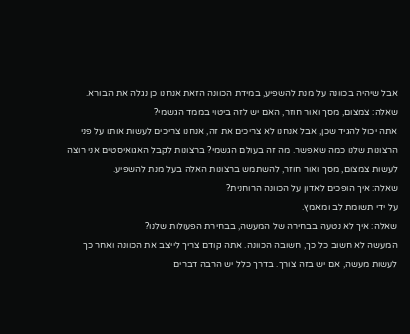אבל שיהיה בכוונה על מנת להשפיע, במידת הכוונה הזאת אנחנו כן נגלה את הבורא.
שאלה: צמצום, מסך ואור חוזר, האם יש לזה ביטוי בממד הגשמי?
אתה יכול להגיד שכן, אבל אנחנו לא צריכים את זה, אנחנו צריכים לעשות אותו על פני הרצונות שלנו כמה שאפשר. מה זה בעולם הגשמי? ברצונות לקבל האגואיסטים אני רוצה לעשות צמצום, מסך ואור חוזר, להשתמש ברצונות האלה בעל מנת להשפיע.
שאלה: איך הופכים לאדון על הכוונה הרוחנית?
על ידי תשומת לב ומאמץ.
שאלה: איך לא נטעה בבחירה של המעשה, בבחירת הפעולות שלנו?
המעשה לא חשוב כל כך, חשובה הכוונה. אתה קודם צריך לייצב את הכוונה ואחר כך לעשות מעשה, אם יש בזה צורך. בדרך כלל יש הרבה דברים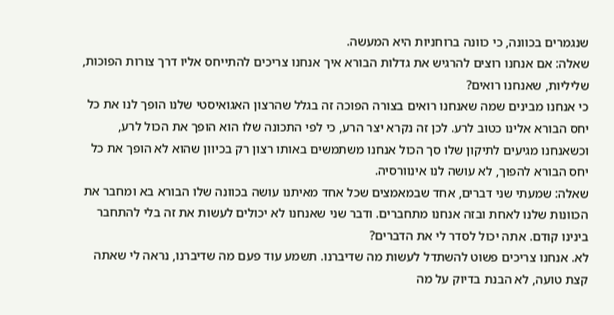שנגמרים בכוונה, כי כוונה ברוחניות היא המעשה.
שאלה: אם אנחנו רוצים להרגיש את גדלות הבורא איך אנחנו צריכים להתייחס אליו דרך צורות הפוכות, שליליות, שאנחנו רואים?
כי אנחנו מבינים שמה שאנחנו רואים בצורה הפוכה זה בגלל שהרצון האגואיסטי שלנו הופך לנו את כל יחס הבורא אלינו כטוב לרע. לכן זה נקרא יצר הרע, כי לפי התכונה שלו הוא הופך את הכול לרע, וכשאנחנו מגיעים לתיקון שלו סך הכול אנחנו משתמשים באותו רצון רק בכיוון שהוא לא הופך את כל יחס הבורא להפוך, לא עושה לנו אינוורסיה.
שאלה: שמעתי שני דברים, אחד שבמאמצים שכל אחד מאיתנו עושה בכוונה שלו הבורא בא ומחבר את הכוונות שלנו לאחת ובזה אנחנו מתחברים. ודבר שני שאנחנו לא יכולים לעשות את זה בלי להתחבר בינינו קודם. אתה יכול לסדר לי את הדברים?
לא. אנחנו צריכים פשוט להשתדל לעשות מה שדיברנו. תשמע עוד פעם מה שדיברנו, נראה לי שאתה קצת טועה, לא הבנת בדיוק על מה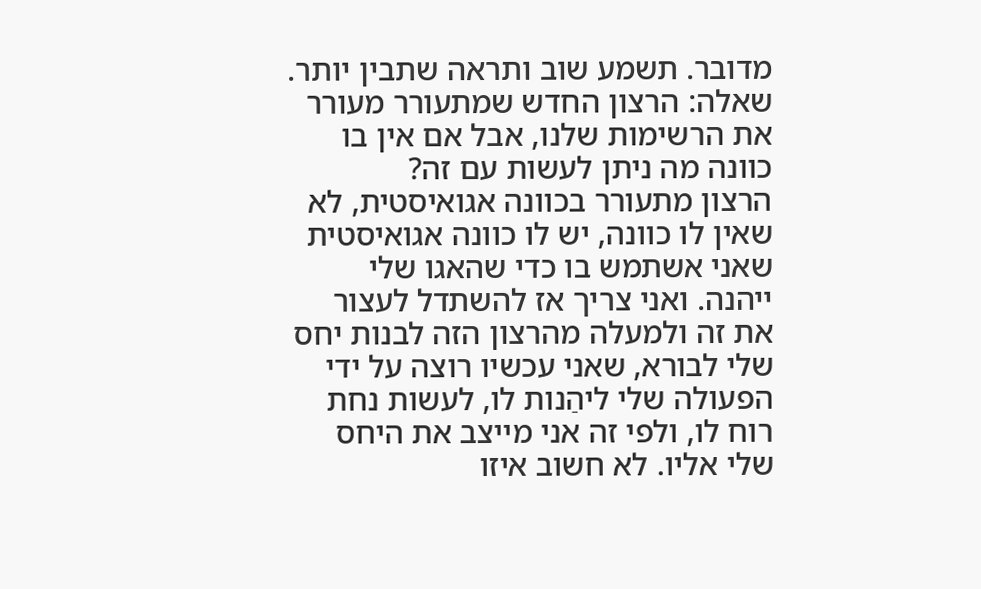מדובר. תשמע שוב ותראה שתבין יותר.
שאלה: הרצון החדש שמתעורר מעורר את הרשימות שלנו, אבל אם אין בו כוונה מה ניתן לעשות עם זה?
הרצון מתעורר בכוונה אגואיסטית, לא שאין לו כוונה, יש לו כוונה אגואיסטית שאני אשתמש בו כדי שהאגו שלי ייהנה. ואני צריך אז להשתדל לעצור את זה ולמעלה מהרצון הזה לבנות יחס שלי לבורא, שאני עכשיו רוצה על ידי הפעולה שלי ליהַנות לו, לעשות נחת רוח לו, ולפי זה אני מייצב את היחס שלי אליו. לא חשוב איזו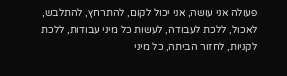פעולה אני עושה, אני יכול לקום, להתרחץ, להתלבש, לאכול, ללכת לעבודה, לעשות כל מיני עבודות, ללכת לקניות, לחזור הביתה, כל מיני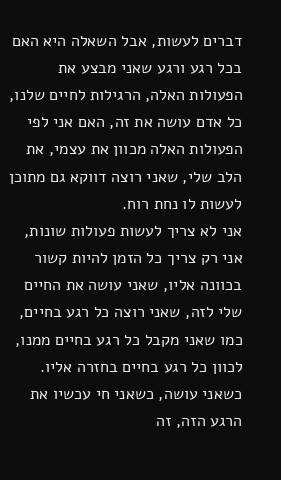דברים לעשות, אבל השאלה היא האם בכל רגע ורגע שאני מבצע את הפעולות האלה, הרגילות לחיים שלנו, כל אדם עושה את זה, האם אני לפי הפעולות האלה מכוון את עצמי, את הלב שלי, שאני רוצה דווקא גם מתוכן לעשות לו נחת רוח.
אני לא צריך לעשות פעולות שונות, אני רק צריך כל הזמן להיות קשור בכוונה אליו, שאני עושה את החיים שלי לזה, שאני רוצה כל רגע בחיים, כמו שאני מקבל כל רגע בחיים ממנו, לכוון כל רגע בחיים בחזרה אליו. כשאני עושה, כשאני חי עכשיו את הרגע הזה, זה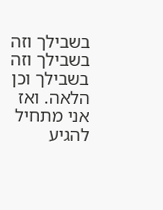בשבילך וזה בשבילך וזה בשבילך וכן הלאה. ואז אני מתחיל להגיע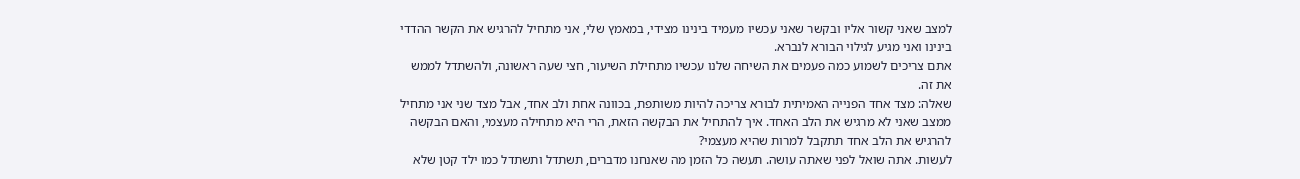למצב שאני קשור אליו ובקשר שאני עכשיו מעמיד בינינו מצידי, במאמץ שלי, אני מתחיל להרגיש את הקשר ההדדי בינינו ואני מגיע לגילוי הבורא לנברא.
אתם צריכים לשמוע כמה פעמים את השיחה שלנו עכשיו מתחילת השיעור, חצי שעה ראשונה, ולהשתדל לממש את זה.
שאלה: מצד אחד הפנייה האמיתית לבורא צריכה להיות משותפת, בכוונה אחת ולב אחד, אבל מצד שני אני מתחיל ממצב שאני לא מרגיש את הלב האחד. איך להתחיל את הבקשה הזאת, הרי היא מתחילה מעצמי, והאם הבקשה להרגיש את הלב אחד תתקבל למרות שהיא מעצמי?
לעשות. אתה שואל לפני שאתה עושה. תעשה כל הזמן מה שאנחנו מדברים, תשתדל ותשתדל כמו ילד קטן שלא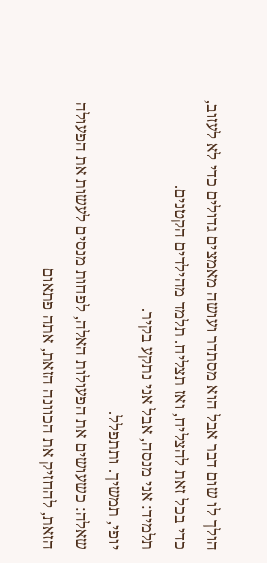הולך לו שום דבר אבל הוא מסתדר ועושה מאמצים גדולים כדי לא לעזוב, כדי בכל זאת להצליח, ואז תצליח. תלמד מהילדים הקטנים.
תלמיד: אני מנסה, אבל אני נתקע בקיר.
יופי, תמשיך. ותתפלל.
שאלה: כשעושים את הפעולות האלה, לפחות מנסים לעשות את הפעולה הזאת, להחזיק את הכוונה הזאת, אתה פתאום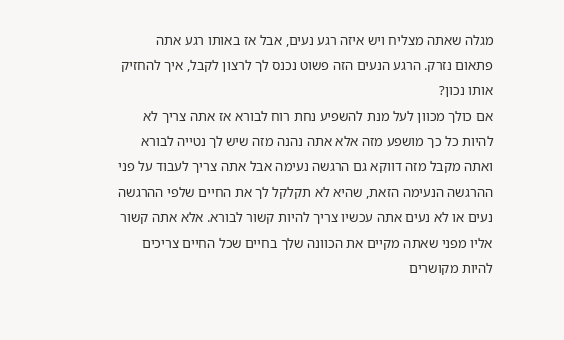מגלה שאתה מצליח ויש איזה רגע נעים, אבל אז באותו רגע אתה פתאום נזרק. הרגע הנעים הזה פשוט נכנס לך לרצון לקבל, איך להחזיק אותו נכון?
אם כולך מכוון לעל מנת להשפיע נחת רוח לבורא אז אתה צריך לא להיות כל כך מושפע מזה אלא אתה נהנה מזה שיש לך נטייה לבורא ואתה מקבל מזה דווקא גם הרגשה נעימה אבל אתה צריך לעבוד על פני ההרגשה הנעימה הזאת, שהיא לא תקלקל לך את החיים שלפי ההרגשה נעים או לא נעים אתה עכשיו צריך להיות קשור לבורא. אלא אתה קשור אליו מפני שאתה מקיים את הכוונה שלך בחיים שכל החיים צריכים להיות מקושרים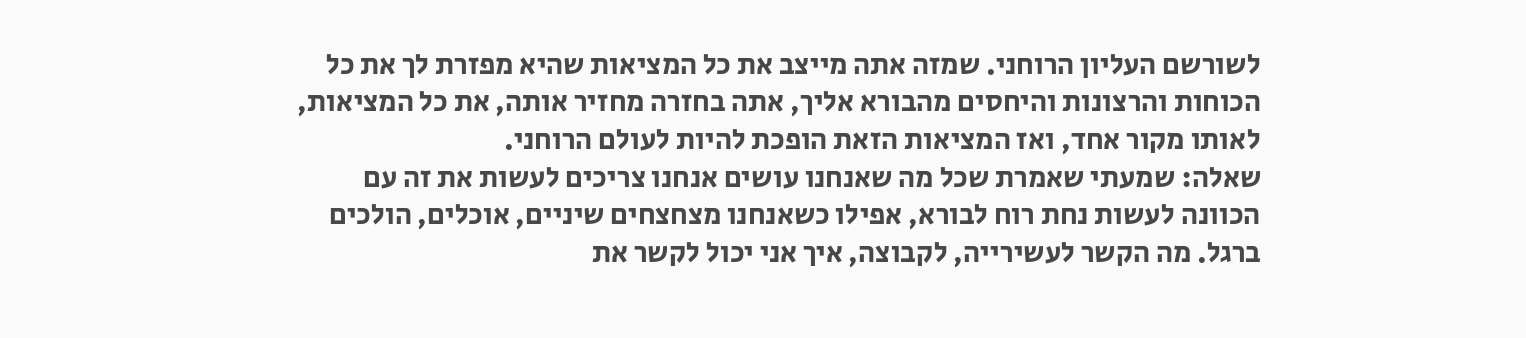לשורשם העליון הרוחני. שמזה אתה מייצב את כל המציאות שהיא מפזרת לך את כל הכוחות והרצונות והיחסים מהבורא אליך, אתה בחזרה מחזיר אותה, את כל המציאות, לאותו מקור אחד, ואז המציאות הזאת הופכת להיות לעולם הרוחני.
שאלה: שמעתי שאמרת שכל מה שאנחנו עושים אנחנו צריכים לעשות את זה עם הכוונה לעשות נחת רוח לבורא, אפילו כשאנחנו מצחצחים שיניים, אוכלים, הולכים ברגל. מה הקשר לעשירייה, לקבוצה, איך אני יכול לקשר את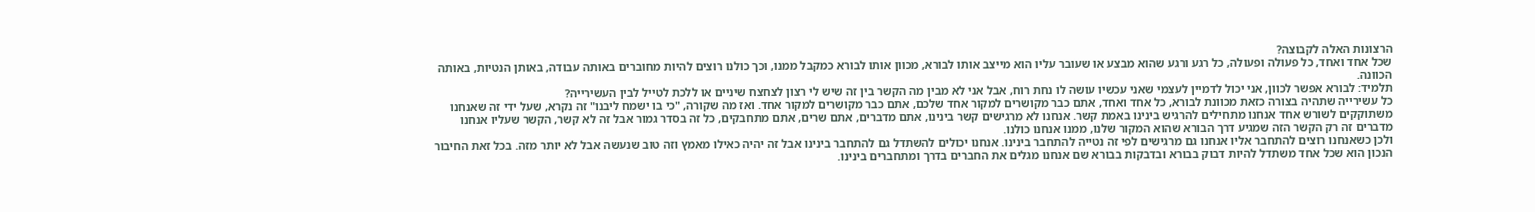הרצונות האלה לקבוצה?
שכל אחד ואחד, כל פעולה ופעולה, כל רגע ורגע שהוא מבצע או שעובר עליו הוא מייצב אותו לבורא, מכוון אותו לבורא כמקבל ממנו, וכך כולנו רוצים להיות מחוברים באותה עבודה, באותן הנטיות, באותה הכוונה.
תלמיד: לבורא אפשר לכוון, אני יכול לדמיין לעצמי שאני עכשיו עושה לו נחת רוח, אבל אני לא מבין מה הקשר בין זה שיש לי רצון לצחצח שיניים או ללכת לטייל לבין העשירייה?
כל עשירייה שתהיה בצורה כזאת מכוונת לבורא, כל אחד ואחד, אתם כבר מקושרים למקור אחד שלכם, אתם כבר מקושרים למקור אחד. ואז מה שקורה, "כי בו ישמח ליבנו" זה נקרא, שעל ידי זה שאנחנו משתוקקים לשורש אחד אנחנו מתחילים להרגיש בינינו באמת קשר. אנחנו לא מרגישים קשר בינינו, אתם מדברים, אתם שרים, אתם מתחבקים, כל זה בסדר גמור אבל זה לא קשר, הקשר שעליו אנחנו מדברים זה רק הקשר הזה שמגיע דרך הבורא שהוא המקור שלנו, ממנו אנחנו כולנו.
ולכן כשאנחנו רוצים להתחבר אליו אנחנו גם מרגישים לפי זה נטייה להתחבר בינינו. אנחנו יכולים להשתדל גם להתחבר בינינו אבל זה יהיה כאילו מאמץ וזה טוב שנעשה אבל לא יותר מזה. בכל זאת החיבור הנכון הוא שכל אחד משתדל להיות דבוק בבורא ובדבקות בבורא שם אנחנו מגלים את החברים בדרך ומתחברים בינינו.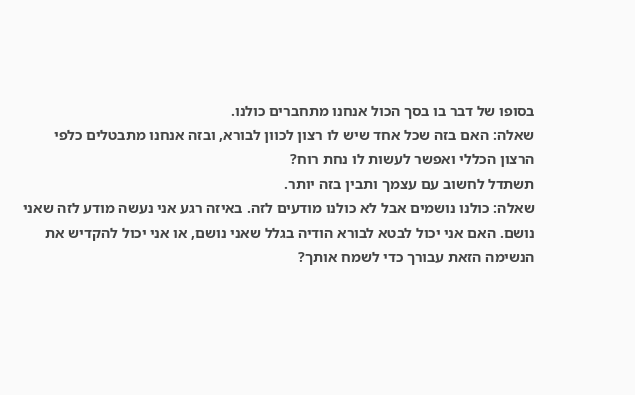בסופו של דבר בו בסך הכול אנחנו מתחברים כולנו.
שאלה: האם בזה שכל אחד שיש לו רצון לכוון לבורא, ובזה אנחנו מתבטלים כלפי הרצון הכללי ואפשר לעשות לו נחת רוח?
תשתדל לחשוב עם עצמך ותבין בזה יותר.
שאלה: כולנו נושמים אבל לא כולנו מודעים לזה. באיזה רגע אני נעשה מודע לזה שאני נושם. האם אני יכול לבטא לבורא הודיה בגלל שאני נושם, או אני יכול להקדיש את הנשימה הזאת עבורך כדי לשמח אותך?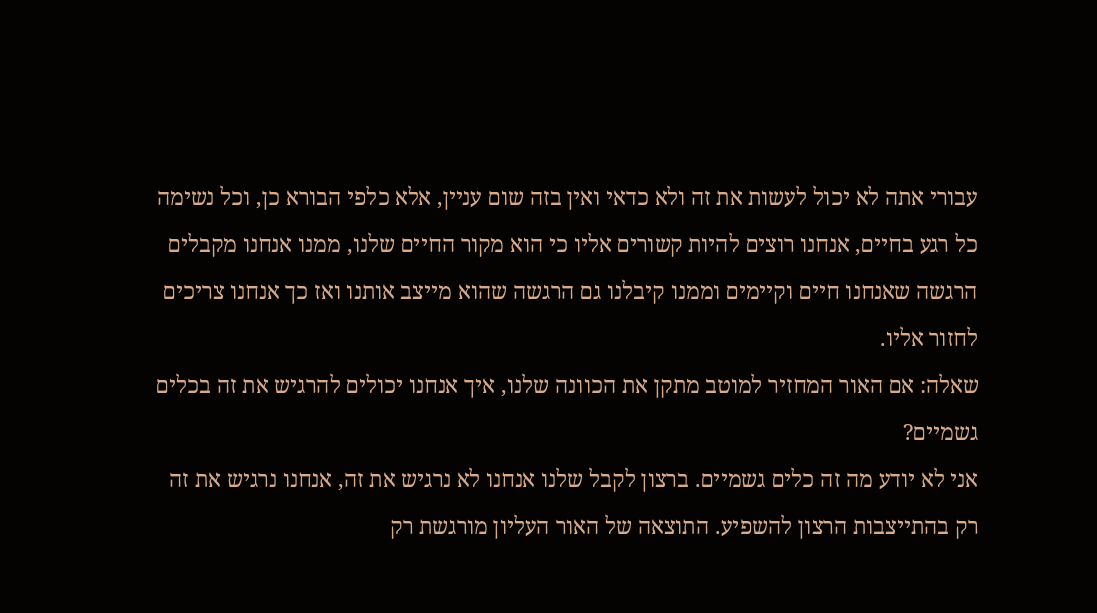עבורי אתה לא יכול לעשות את זה ולא כדאי ואין בזה שום עניין, אלא כלפי הבורא כן, וכל נשימה כל רגע בחיים, אנחנו רוצים להיות קשורים אליו כי הוא מקור החיים שלנו, ממנו אנחנו מקבלים הרגשה שאנחנו חיים וקיימים וממנו קיבלנו גם הרגשה שהוא מייצב אותנו ואז כך אנחנו צריכים לחזור אליו.
שאלה: אם האור המחזיר למוטב מתקן את הכוונה שלנו, איך אנחנו יכולים להרגיש את זה בכלים גשמיים?
אני לא יודע מה זה כלים גשמיים. ברצון לקבל שלנו אנחנו לא נרגיש את זה, אנחנו נרגיש את זה רק בהתייצבות הרצון להשפיע. התוצאה של האור העליון מורגשת רק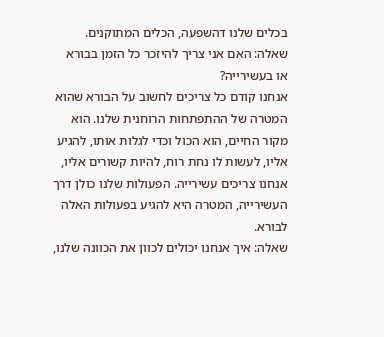בכלים שלנו דהשפעה, הכלים המתוקנים.
שאלה: האם אני צריך להיזכר כל הזמן בבורא או בעשירייה?
אנחנו קודם כל צריכים לחשוב על הבורא שהוא המטרה של ההתפתחות הרוחנית שלנו. הוא מקור החיים, הוא הכול וכדי לגלות אותו, להגיע אליו, לעשות לו נחת רוח, להיות קשורים אליו, אנחנו צריכים עשירייה. הפעולות שלנו כולן דרך העשירייה, המטרה היא להגיע בפעולות האלה לבורא.
שאלה: איך אנחנו יכולים לכוון את הכוונה שלנו,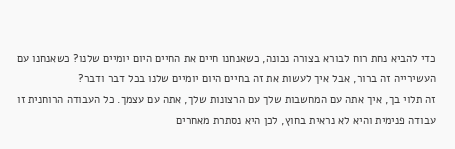כדי להביא נחת רוח לבורא בצורה נכונה, כשאנחנו חיים את החיים היום יומיים שלנו? כשאנחנו עם העשירייה זה ברור, אבל איך לעשות את זה בחיים היום יומיים שלנו בכל דבר ודבר?
זה תלוי בך, איך אתה עם המחשבות שלך עם הרצונות שלך, אתה עם עצמך. כל העבודה הרוחנית זו עבודה פנימית והיא לא נראית בחוץ, לכן היא נסתרת מאחרים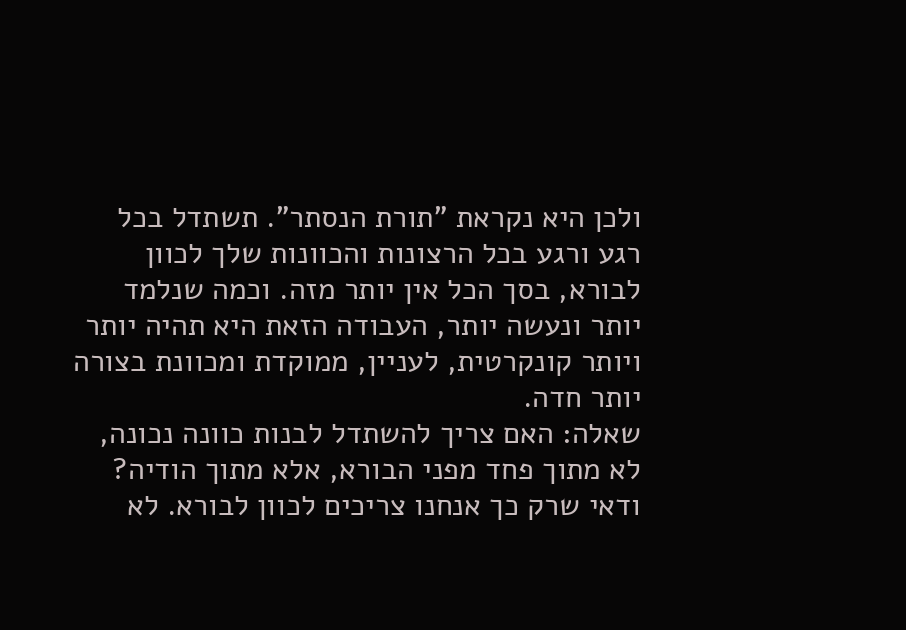ולכן היא נקראת "תורת הנסתר". תשתדל בכל רגע ורגע בכל הרצונות והכוונות שלך לכוון לבורא, בסך הכל אין יותר מזה. וכמה שנלמד יותר ונעשה יותר, העבודה הזאת היא תהיה יותר ויותר קונקרטית, לעניין, ממוקדת ומכוונת בצורה יותר חדה.
שאלה: האם צריך להשתדל לבנות כוונה נכונה, לא מתוך פחד מפני הבורא, אלא מתוך הודיה?
ודאי שרק כך אנחנו צריכים לכוון לבורא. לא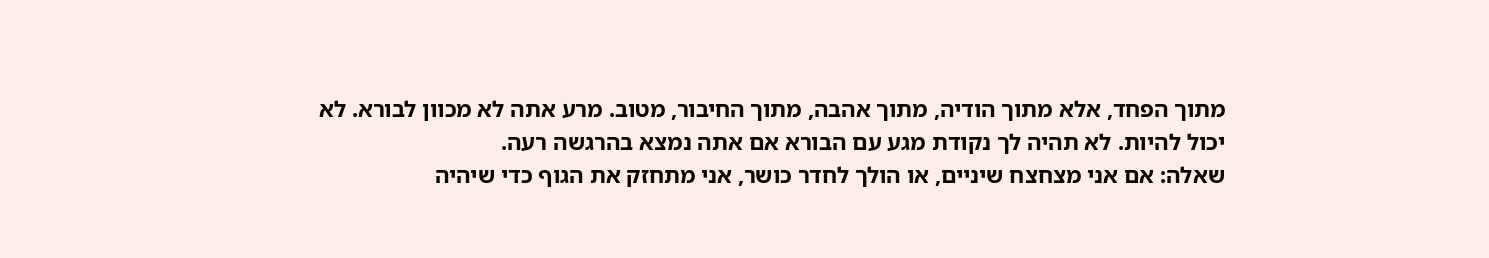מתוך הפחד, אלא מתוך הודיה, מתוך אהבה, מתוך החיבור, מטוב. מרע אתה לא מכוון לבורא. לא יכול להיות. לא תהיה לך נקודת מגע עם הבורא אם אתה נמצא בהרגשה רעה.
שאלה: אם אני מצחצח שיניים, או הולך לחדר כושר, אני מתחזק את הגוף כדי שיהיה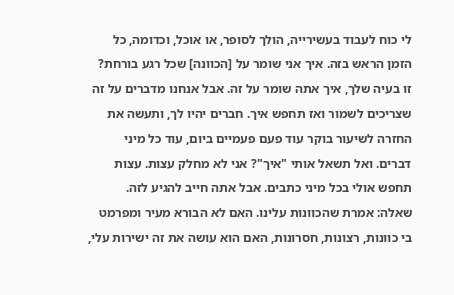לי כוח לעבוד בעשירייה, הולך לסופר, או אוכל, וכדומה, כל הזמן הראש בזה. איך אני שומר על [הכוונה] שכל רגע בורחת?
זו בעיה שלך, איך אתה שומר על זה. אבל אנחנו מדברים על זה שצריכים לשמור ואז תחפש איך. חברים יהיו לך, ותעשה את החזרה לשיעור בוקר עוד פעם פעמיים ביום, עוד כל מיני דברים. ואל תשאל אותי "איך"? אני לא מחלק עצות. עצות תחפש אולי בכל מיני כתבים. אבל אתה חייב להגיע לזה.
שאלה: אמרת שהכוונות עלינו. האם לא הבורא מעיר ומפרמט בי כוונות, רצונות, חסרונות, האם הוא עושה את זה ישירות עלי,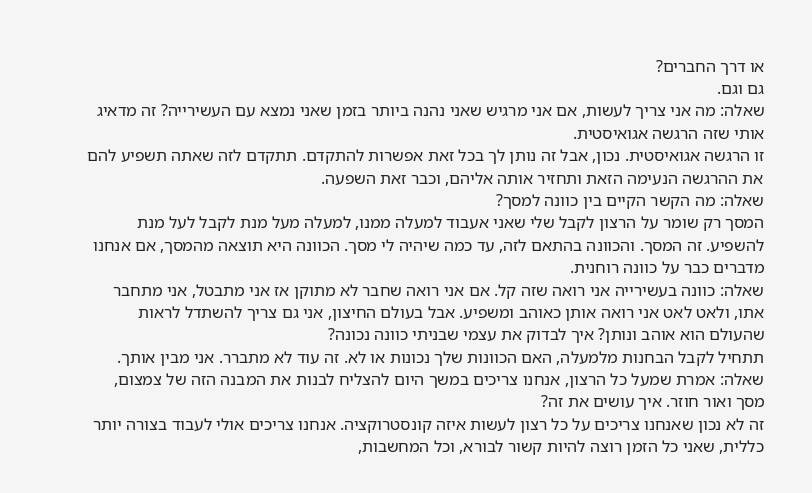או דרך החברים?
גם וגם.
שאלה: מה אני צריך לעשות, אם אני מרגיש שאני נהנה ביותר בזמן שאני נמצא עם העשירייה? זה מדאיג אותי שזה הרגשה אגואיסטית.
זו הרגשה אגואיסטית. נכון, אבל זה נותן לך בכל זאת אפשרות להתקדם. תתקדם לזה שאתה תשפיע להם את ההרגשה הנעימה הזאת ותחזיר אותה אליהם, וכבר זאת השפעה.
שאלה: מה הקשר הקיים בין כוונה למסך?
המסך רק שומר על הרצון לקבל שלי שאני אעבוד למעלה ממנו, למעלה מעל מנת לקבל לעל מנת להשפיע. זה המסך. והכוונה בהתאם לזה, עד כמה שיהיה לי מסך. הכוונה היא תוצאה מהמסך, אם אנחנו מדברים כבר על כוונה רוחנית.
שאלה: כוונה בעשירייה אני רואה שזה קל. אם אני רואה שחבר לא מתוקן אז אני מתבטל, אני מתחבר אתו, ולאט לאט אני רואה אותן כאוהב ומשפיע. אבל בעולם החיצון, אני גם צריך להשתדל לראות שהעולם הוא אוהב ונותן? איך לבדוק את עצמי שבניתי כוונה נכונה?
תתחיל לקבל הבחנות מלמעלה, האם הכוונות שלך נכונות או לא. זה עוד לא מתברר. אני מבין אותך.
שאלה: אמרת שמעל כל הרצון, אנחנו צריכים במשך היום להצליח לבנות את המבנה הזה של צמצום, מסך ואור חוזר. איך עושים את זה?
זה לא נכון שאנחנו צריכים על כל רצון לעשות איזה קונסטרוקציה. אנחנו צריכים אולי לעבוד בצורה יותר כללית, שאני כל הזמן רוצה להיות קשור לבורא, וכל המחשבות,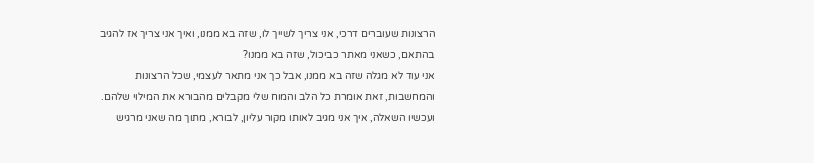הרצונות שעוברים דרכי, אני צריך לשייך לו, שזה בא ממנו, ואיך אני צריך אז להגיב בהתאם, כשאני מאתר כביכול, שזה בא ממנו?
אני עוד לא מגלה שזה בא ממנו, אבל כך אני מתאר לעצמי, שכל הרצונות והמחשבות, זאת אומרת כל הלב והמוח שלי מקבלים מהבורא את המילוי שלהם. ועכשיו השאלה, איך אני מגיב לאותו מקור עליון, לבורא, מתוך מה שאני מרגיש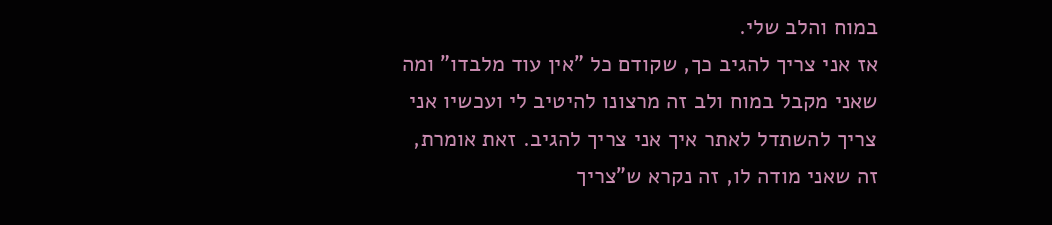במוח והלב שלי.
אז אני צריך להגיב כך, שקודם כל "אין עוד מלבדו" ומה שאני מקבל במוח ולב זה מרצונו להיטיב לי ועכשיו אני צריך להשתדל לאתר איך אני צריך להגיב. זאת אומרת, זה שאני מודה לו, זה נקרא ש"צריך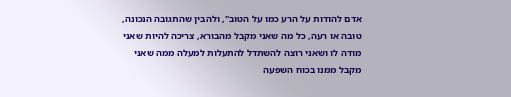אדם להודות על הרע כמו על הטוב", ולהבין שהתגובה הנכונה, טובה או רעה, כל מה שאני מקבל מהבורא, צריכה להיות שאני מודה לו ושאני רוצה להשתדל להתעלות למעלה ממה שאני מקבל ממנו בכוח השפעה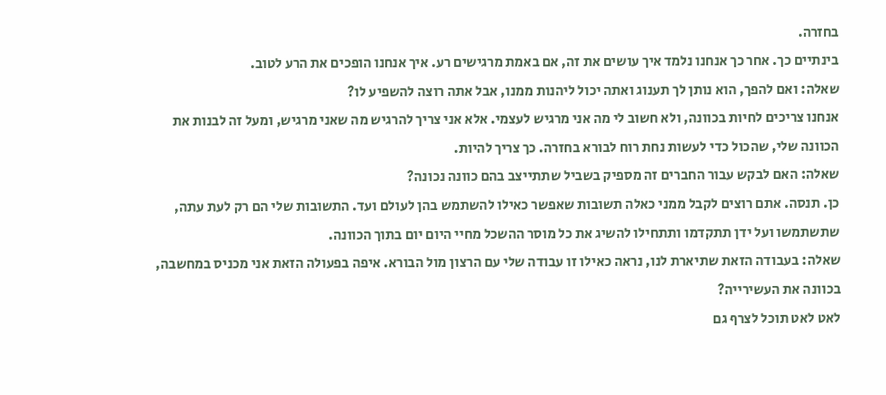בחזרה.
בינתיים כך. אחר כך אנחנו נלמד איך עושים את זה, אם באמת מרגישים רע. איך אנחנו הופכים את הרע לטוב.
שאלה: ואם להפך, הוא נותן לך תענוג ואתה יכול ליהנות ממנו, אבל אתה רוצה להשפיע לו?
אנחנו צריכים לחיות בכוונה, ולא חשוב לי מה אני מרגיש לעצמי. אלא אני צריך להרגיש מה שאני מרגיש, ומעל זה לבנות את הכוונה שלי, שהכול כדי לעשות נחת רוח לבורא בחזרה. כך צריך להיות.
שאלה: האם לבקש עבור החברים זה מספיק בשביל שתתייצב בהם כוונה נכונה?
כן. תנסה. אתם רוצים לקבל ממני כאלה תשובות שאפשר כאילו להשתמש בהן לעולם ועד. התשובות שלי הם רק לעת עתה, שתשתמשו ועל ידן תתקדמו ותתחילו להשיג את כל מוסר ההשכל מחיי היום יום בתוך הכוונה.
שאלה: בעבודה הזאת שתיארת לנו, נראה כאילו זו עבודה שלי עם הרצון מול הבורא. איפה בפעולה הזאת אני מכניס במחשבה, בכוונה את העשירייה?
לאט לאט תוכל לצרף גם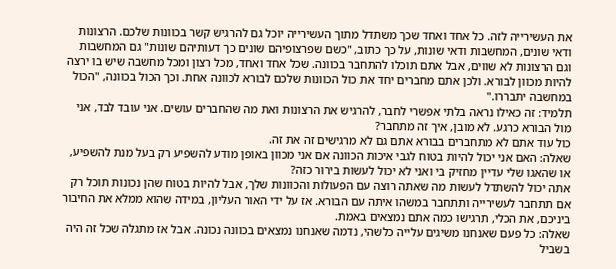את העשירייה לזה. כל אחד ואחד שכך משתדל מתוך העשירייה יוכל גם להרגיש קשר בכוונות שלכם. הרצונות ודאי שונים, המחשבות ודאי שונות, על כך כתוב, "כשם שפרצופיהם שונים כך דעותיהם שונות" גם המחשבות וגם הרצונות לא שווים, אבל אתם תוכלו להתחבר בכוונה. שכל אחד ואחד, מכל רצון ומכל מחשבה שיש בו ירצה להיות מכוון לבורא. ולכן אתם מחברים יחד את כול הכוונות שלכם לבורא לכוונה אחת. וכך הכול בכוונה, "הכול במחשבה יתבררו."
תלמיד: זה כאילו נראה בלתי אפשרי לחבר, להרגיש את הרצונות ואת מה שהחברים עושים. אני עובד לבד, אני מול הבורא כרגע. לא מובן, איך זה מתחבר?
כול עוד אתם לא מתחברים בבורא אתם גם לא מרגישים זה את זה.
שאלה: האם אני יכול להיות בטוח לגבי איכות הכוונה אם אני מכוון באופן מודע להשפיע רק בעל מנת להשפיע, או שהאגו שלי עדיין מחזיק בי ואני לא יכול לעשות בירור כזה?
אתה יכול להשתדל לעשות מה שאתה רוצה עם הפעולות והכוונות שלך, אבל להיות בטוח שהן נכונות תוכל רק אם תתחבר לעשירייה ותתחבר במשהו איתה עם הבורא. אז על ידי האור העליון, במידה שהוא ממלא את החיבור ביניכם, את הכלי, תרגישו כמה אתם נמצאים באמת.
שאלה: כל פעם שאנחנו משיגים עלייה כלשהי, נדמה שאנחנו נמצאים בכוונה נכונה. אבל אז מתגלה שכל זה היה בשביל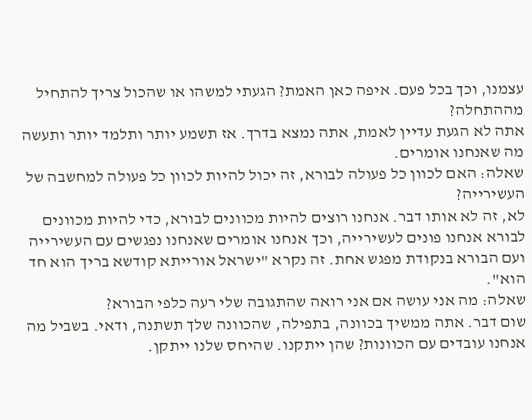עצמנו, וכך בכל פעם. איפה כאן האמת? הגעתי למשהו או שהכול צריך להתחיל מההתחלה?
אתה לא הגעת עדיין לאמת, אתה נמצא בדרך. אז תשמע יותר ותלמד יותר ותעשה מה שאנחנו אומרים.
שאלה: האם לכוון כל פעולה לבורא, זה יכול להיות לכוון כל פעולה למחשבה של העשירייה?
לא, זה לא אותו דבר. אנחנו רוצים להיות מכוונים לבורא, כדי להיות מכוונים לבורא אנחנו פונים לעשירייה, וכך אנחנו אומרים שאנחנו נפגשים עם העשירייה ועם הבורא בנקודת מפגש אחת. זה נקרא "ישראל אורייתא קודשא בריך הוא חד הוא".
שאלה: מה אני עושה אם אני רואה שהתגובה שלי רעה כלפי הבורא?
שום דבר. אתה ממשיך בכוונה, בתפילה, שהכוונה שלך תשתנה, ודאי. בשביל מה אנחנו עובדים עם הכוונות? שהן ייתקנו. שהיחס שלנו ייתקן.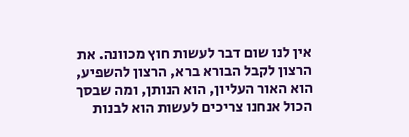אין לנו שום דבר לעשות חוץ מכוונה. את הרצון לקבל הבורא ברא, הרצון להשפיע, הוא האור העליון, הוא הנותן, ומה שבסך הכול אנחנו צריכים לעשות הוא לבנות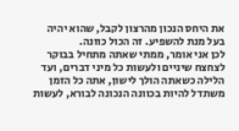את היחס הנכון מהרצון לקבל, שהוא יהיה בעל מנת להשפיע. זה הכול כוונה.
לכן אני אומר, ממתי שאתה מתחיל בבוקר לצחצח שיניים ולעשות כל מיני דברים, ועד הלילה כשאתה הולך לישון, אתה כל הזמן משתדל להיות בכוונה הנכונה לבורא, לעשות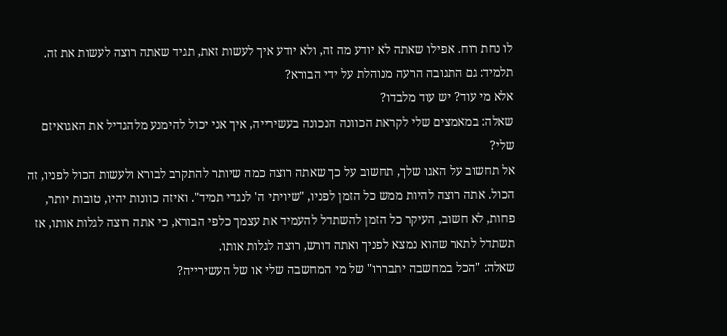לו נחת רוח. אפילו שאתה לא יודע מה זה, ולא יודע איך לעשות זאת, תגיד שאתה רוצה לעשות את זה.
תלמיד: גם התגובה הרעה מנוהלת על ידי הבורא?
אלא מי עוד? יש עוד מלבדו?
שאלה: במאמצים שלי לקראת הכוונה הנכונה בעשירייה, איך אני יכול להימנע מלהגדיל את האגואיזם שלי?
אל תחשוב על האגו שלך, תחשוב על כך שאתה רוצה כמה שיותר להתקרב לבורא ולעשות הכול לפניו, זה הכול. אתה רוצה להיות ממש כל הזמן לפניו, "שיויתי ה' לנגדי תמיד". ואיזה כוונות יהיו, טובות יותר, פחות, לא חשוב, העיקר כל הזמן להשתדל להעמיד את עצמך כלפי הבורא, כי אתה רוצה לגלות אותו, אז תשתדל לתאר שהוא נמצא לפניך ואתה דורש, רוצה לגלות אותו.
שאלה: "הכל במחשבה יתבררו" של מי המחשבה שלי או של העשירייה?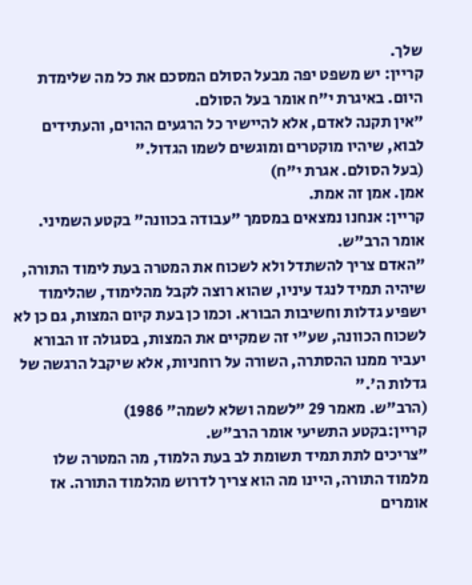שלך.
קריין: יש משפט יפה מבעל הסולם המסכם את כל מה שלימדת היום. באיגרת י"ח אומר בעל הסולם.
"אין תקנה לאדם, אלא להיישיר כל הרגעים ההוים, והעתידים לבוא, שיהיו מוקטרים ומוגשים לשמו הגדול."
(בעל הסולם. אגרת י"ח)
אמן. אמן זה אמת.
קריין: אנחנו נמצאים במסמך "עבודה בכוונה" בקטע השמיני. אומר הרב"ש.
"האדם צריך להשתדל ולא לשכוח את המטרה בעת לימוד התורה, שיהיה תמיד לנגד עיניו, שהוא רוצה לקבל מהלימוד, שהלימוד ישפיע גדלות וחשיבות הבורא. וכמו כן בעת קיום המצות, גם כן לא לשכוח הכוונה, שע"י זה שמקיים את המצות, בסגולה זו הבורא יעביר ממנו ההסתרה, השורה על רוחניות, אלא שיקבל הרגשה של גדלות ה'."
(הרב"ש. מאמר 29 "לשמה ושלא לשמה" 1986)
קריין:בקטע התשיעי אומר הרב"ש.
"צריכים לתת תמיד תשומת לב בעת הלמוד, מה המטרה שלו מלמוד התורה, היינו מה הוא צריך לדרוש מהלמוד התורה. אז אומרים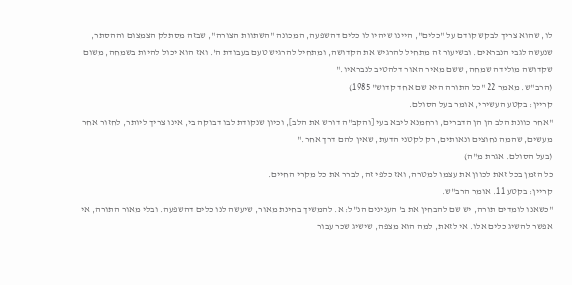לו, שהוא צריך לבקש קודם על "כלים", היינו שיהיו לו כלים דהשפעה, המכונה "השתוות הצורה", שבזה מסתלק הצמצום וההסתר, שנעשה לגבי הנבראים. ובשיעור זה מתחיל להרגיש את הקדושה, ומתחיל להרגיש טעם בעבודת ה'. ואז הוא יכול להיות בשמחה, משום שקדושה מולידה שמחה, ששם מאיר האור דלהטיב לנבראיו."
(הרב"ש. מאמר 22 "כל התורה היא שם אחד קדוש" 1985)
קריין: בקטע העשירי, אומר בעל הסולם.
"אחר כוונת הלב הן הן הדברים, ורחמנא ליבא בעי [והקב"ה דורש את הלב], וכיון שנקודת לבו דבוקה בי, אינו צריך ליותר, לחזור אחר מעשים, שהמה נחוצים ונאותים, רק לקטני הדעת, שאין להם דרך אחר."
(בעל הסולם. אגרת מ"ה)
כל הזמן בכל זאת לכוון את עצמו למטרה, ואז כלפי זה, לברר את כל מקרי החיים.
קריין: בקטע 11. אומר הרב"ש.
"כשאנו לומדים תורה, יש שם להבחין את ב' הענינים הנ"ל: א. להמשיך בחינת מאור, שיעשה לנו כלים דהשפעה. ובלי מאור התורה, אי אפשר להשיג כלים אלו. אי לזאת, למה הוא מצפה, שישיג שכר עבור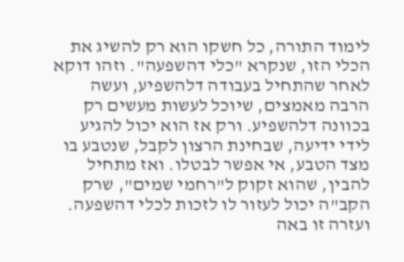לימוד התורה, כל חשקו הוא רק להשיג את הכלי הזו, שנקרא "כלי דהשפעה". וזהו דוקא לאחר שהתחיל בעבודה דלהשפיע, ועשה הרבה מאמצים, שיוכל לעשות מעשים רק בכוונה דלהשפיע. ורק אז הוא יכול להגיע לידי ידיעה, שבחינת הרצון לקבל, שנטבע בו מצד הטבע, אי אפשר לבטלו. ואז מתחיל להבין, שהוא זקוק ל"רחמי שמים", שרק הקב"ה יכול לעזור לו לזכות לכלי דהשפעה. ועזרה זו באה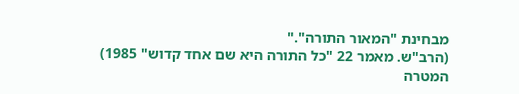מבחינת "המאור התורה"."
(הרב"ש. מאמר 22 "כל התורה היא שם אחד קדוש" 1985)
המטרה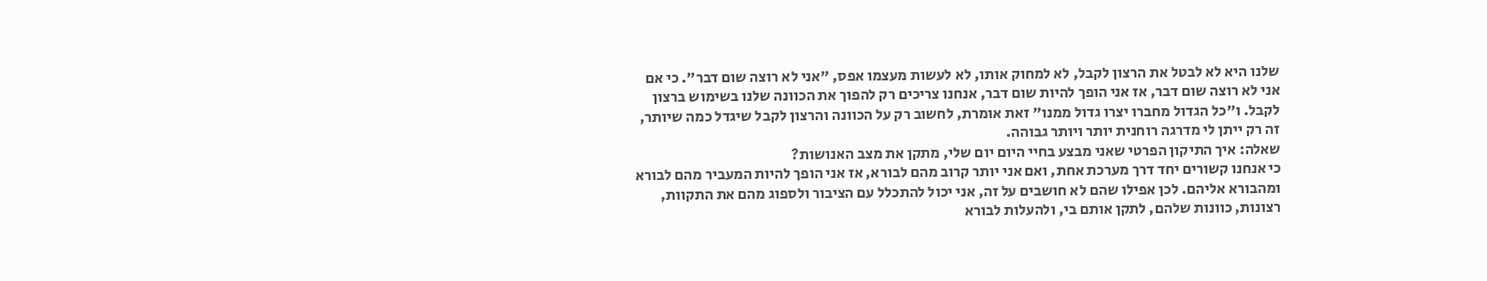שלנו היא לא לבטל את הרצון לקבל, לא למחוק אותו, לא לעשות מעצמו אפס, "אני לא רוצה שום דבר". כי אם אני לא רוצה שום דבר, אז אני הופך להיות שום דבר, אנחנו צריכים רק להפוך את הכוונה שלנו בשימוש ברצון לקבל. ו"כל הגדול מחברו יצרו גדול ממנו" זאת אומרת, לחשוב רק על הכוונה והרצון לקבל שיגדל כמה שיותר, זה רק ייתן לי מדרגה רוחנית יותר ויותר גבוהה.
שאלה: איך התיקון הפרטי שאני מבצע בחיי היום יום שלי, מתקן את מצב האנושות?
כי אנחנו קשורים יחד דרך מערכת אחת, ואם אני יותר קרוב מהם לבורא, אז אני הופך להיות המעביר מהם לבורא ומהבורא אליהם. לכן אפילו שהם לא חושבים על זה, אני יכול להתכלל עם הציבור ולספוג מהם את התקוות, רצונות, כוונות שלהם, לתקן אותם בי, ולהעלות לבורא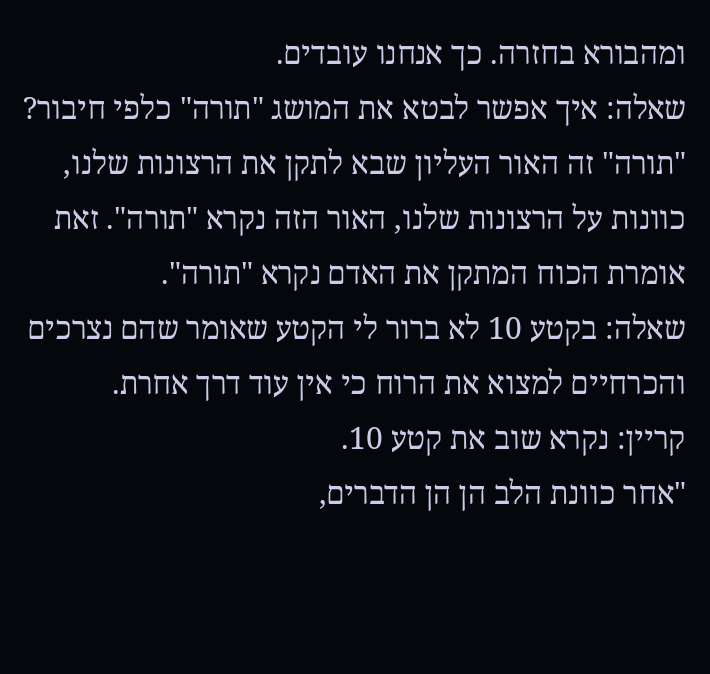ומהבורא בחזרה. כך אנחנו עובדים.
שאלה: איך אפשר לבטא את המושג "תורה" כלפי חיבור?
"תורה" זה האור העליון שבא לתקן את הרצונות שלנו, כוונות על הרצונות שלנו, האור הזה נקרא "תורה". זאת אומרת הכוח המתקן את האדם נקרא "תורה".
שאלה: בקטע 10 לא ברור לי הקטע שאומר שהם נצרכים והכרחיים למצוא את הרוח כי אין עוד דרך אחרת.
קריין: נקרא שוב את קטע 10.
"אחר כוונת הלב הן הן הדברים,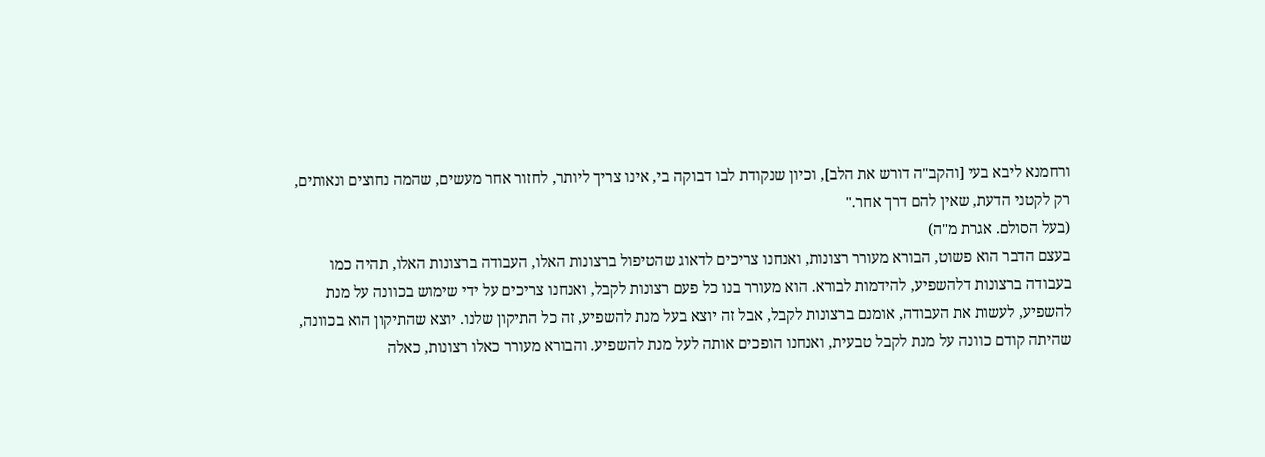ורחמנא ליבא בעי [והקב"ה דורש את הלב], וכיון שנקודת לבו דבוקה בי, אינו צריך ליותר, לחזור אחר מעשים, שהמה נחוצים ונאותים, רק לקטני הדעת, שאין להם דרך אחר."
(בעל הסולם. אגרת מ"ה)
בעצם הדבר הוא פשוט, הבורא מעורר רצונות, ואנחנו צריכים לדאוג שהטיפול ברצונות האלו, העבודה ברצונות האלו, תהיה כמו בעבודה ברצונות דלהשפיע, להידמות לבורא. הוא מעורר בנו כל פעם רצונות לקבל, ואנחנו צריכים על ידי שימוש בכוונה על מנת להשפיע, לעשות את העבודה, אומנם ברצונות לקבל, אבל זה יוצא בעל מנת להשפיע, זה כל התיקון שלנו. יוצא שהתיקון הוא בכוונה, שהיתה קודם כוונה על מנת לקבל טבעית, ואנחנו הופכים אותה לעל מנת להשפיע. והבורא מעורר כאלו רצונות, כאלה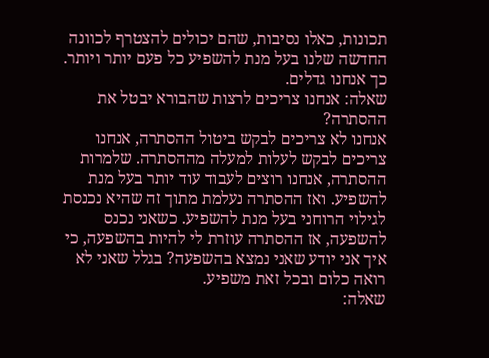תכונות, כאלו נסיבות, שהם יכולים להצטרף לכוונה החדשה שלנו בעל מנת להשפיע כל פעם יותר ויותר. כך אנחנו גדלים.
שאלה: אנחנו צריכים לרצות שהבורא יבטל את ההסתרה?
אנחנו לא צריכים לבקש ביטול ההסתרה, אנחנו צריכים לבקש לעלות למעלה מההסתרה. שלמרות ההסתרה, אנחנו רוצים לעבוד עוד יותר בעל מנת להשפיע. ואז ההסתרה נעלמת מתוך זה שהיא נכנסת לגילוי הרוחני בעל מנת להשפיע. כשאני נכנס להשפעה, אז ההסתרה עוזרת לי להיות בהשפעה, כי איך אני יודע שאני נמצא בהשפעה? בגלל שאני לא רואה כלום ובכל זאת משפיע.
שאלה: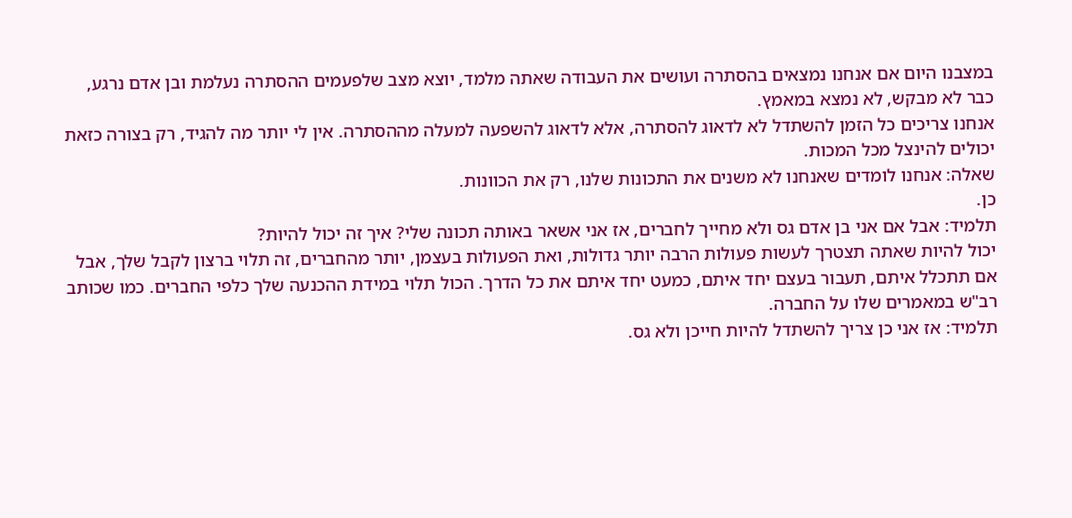במצבנו היום אם אנחנו נמצאים בהסתרה ועושים את העבודה שאתה מלמד, יוצא מצב שלפעמים ההסתרה נעלמת ובן אדם נרגע, כבר לא מבקש, לא נמצא במאמץ.
אנחנו צריכים כל הזמן להשתדל לא לדאוג להסתרה, אלא לדאוג להשפעה למעלה מההסתרה. אין לי יותר מה להגיד, רק בצורה כזאת יכולים להינצל מכל המכות.
שאלה: אנחנו לומדים שאנחנו לא משנים את התכונות שלנו, רק את הכוונות.
כן.
תלמיד: אבל אם אני בן אדם גס ולא מחייך לחברים, אז אני אשאר באותה תכונה שלי? איך זה יכול להיות?
יכול להיות שאתה תצטרך לעשות פעולות הרבה יותר גדולות, ואת הפעולות בעצמן, יותר מהחברים, זה תלוי ברצון לקבל שלך, אבל אם תתכלל איתם, תעבור בעצם יחד איתם, כמעט יחד איתם את כל הדרך. הכול תלוי במידת ההכנעה שלך כלפי החברים. כמו שכותב רב"ש במאמרים שלו על החברה.
תלמיד: אז אני כן צריך להשתדל להיות חייכן ולא גס.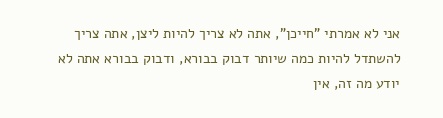אני לא אמרתי "חייכן", אתה לא צריך להיות ליצן, אתה צריך להשתדל להיות כמה שיותר דבוק בבורא, ודבוק בבורא אתה לא יודע מה זה, אין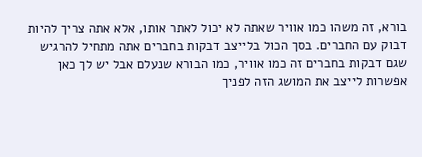בורא, זה משהו כמו אוויר שאתה לא יכול לאתר אותו, אלא אתה צריך להיות דבוק עם החברים. בסך הכול בלייצב דבקות בחברים אתה מתחיל להרגיש שגם דבקות בחברים זה כמו אוויר, כמו הבורא שנעלם אבל יש לך כאן אפשרות לייצב את המושג הזה לפניך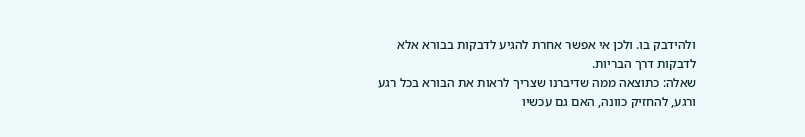ולהידבק בו. ולכן אי אפשר אחרת להגיע לדבקות בבורא אלא לדבקות דרך הבריות.
שאלה: כתוצאה ממה שדיברנו שצריך לראות את הבורא בכל רגע ורגע, להחזיק כוונה, האם גם עכשיו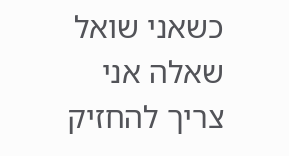כשאני שואל שאלה אני צריך להחזיק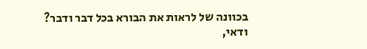בכוונה של לראות את הבורא בכל דבר ודבר?
ודאי,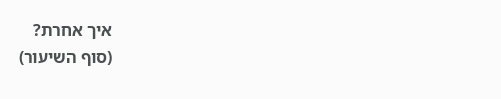איך אחרת?
(סוף השיעור)